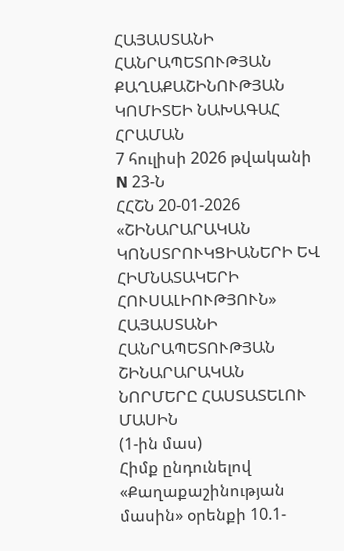ՀԱՅԱՍՏԱՆԻ ՀԱՆՐԱՊԵՏՈՒԹՅԱՆ ՔԱՂԱՔԱՇԻՆՈՒԹՅԱՆ ԿՈՄԻՏԵԻ ՆԱԽԱԳԱՀ
ՀՐԱՄԱՆ
7 հուլիսի 2026 թվականի N 23-Ն
ՀՀՇՆ 20-01-2026 «ՇԻՆԱՐԱՐԱԿԱՆ ԿՈՆՍՏՐՈՒԿՑԻԱՆԵՐԻ ԵՎ ՀԻՄՆԱՏԱԿԵՐԻ ՀՈՒՍԱԼԻՈՒԹՅՈՒՆ» ՀԱՅԱՍՏԱՆԻ ՀԱՆՐԱՊԵՏՈՒԹՅԱՆ ՇԻՆԱՐԱՐԱԿԱՆ ՆՈՐՄԵՐԸ ՀԱՍՏԱՏԵԼՈՒ ՄԱՍԻՆ
(1-ին մաս)
Հիմք ընդունելով «Քաղաքաշինության մասին» օրենքի 10.1-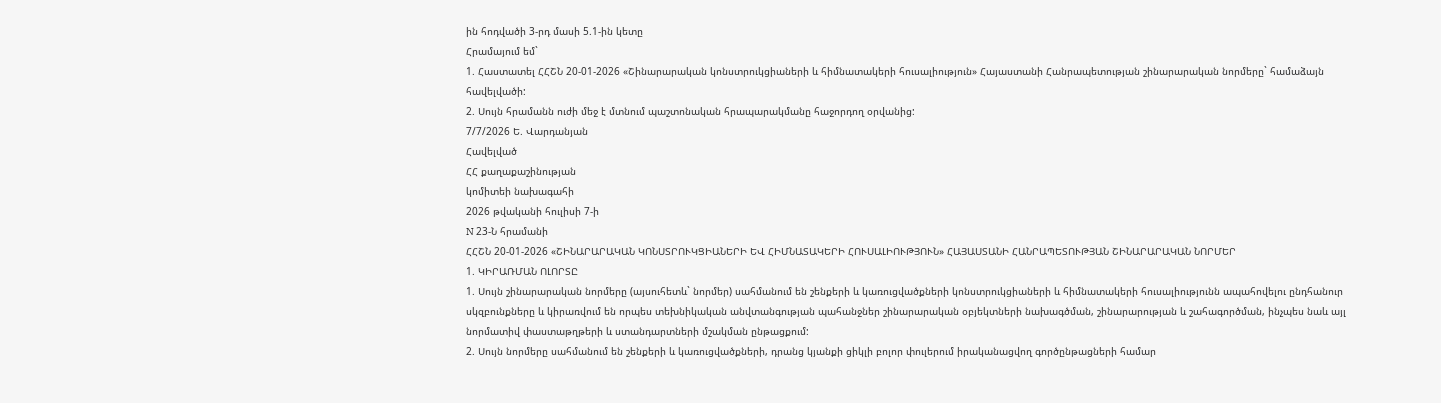ին հոդվածի 3-րդ մասի 5.1-ին կետը
Հրամայում եմ`
1. Հաստատել ՀՀՇՆ 20-01-2026 «Շինարարական կոնստրուկցիաների և հիմնատակերի հուսալիություն» Հայաստանի Հանրապետության շինարարական նորմերը` համաձայն հավելվածի:
2. Սույն հրամանն ուժի մեջ է մտնում պաշտոնական հրապարակմանը հաջորդող օրվանից:
7/7/2026 Ե. Վարդանյան
Հավելված
ՀՀ քաղաքաշինության
կոմիտեի նախագահի
2026 թվականի հուլիսի 7-ի
N 23-Ն հրամանի
ՀՀՇՆ 20-01-2026 «ՇԻՆԱՐԱՐԱԿԱՆ ԿՈՆՍՏՐՈՒԿՑԻԱՆԵՐԻ ԵՎ ՀԻՄՆԱՏԱԿԵՐԻ ՀՈՒՍԱԼԻՈՒԹՅՈՒՆ» ՀԱՅԱՍՏԱՆԻ ՀԱՆՐԱՊԵՏՈՒԹՅԱՆ ՇԻՆԱՐԱՐԱԿԱՆ ՆՈՐՄԵՐ
1. ԿԻՐԱՌՄԱՆ ՈԼՈՐՏԸ
1. Սույն շինարարական նորմերը (այսուհետև` նորմեր) սահմանում են շենքերի և կառուցվածքների կոնստրուկցիաների և հիմնատակերի հուսալիությունն ապահովելու ընդհանուր սկզբունքները և կիրառվում են որպես տեխնիկական անվտանգության պահանջներ շինարարական օբյեկտների նախագծման, շինարարության և շահագործման, ինչպես նաև այլ նորմատիվ փաստաթղթերի և ստանդարտների մշակման ընթացքում:
2. Սույն նորմերը սահմանում են շենքերի և կառուցվածքների, դրանց կյանքի ցիկլի բոլոր փուլերում իրականացվող գործընթացների համար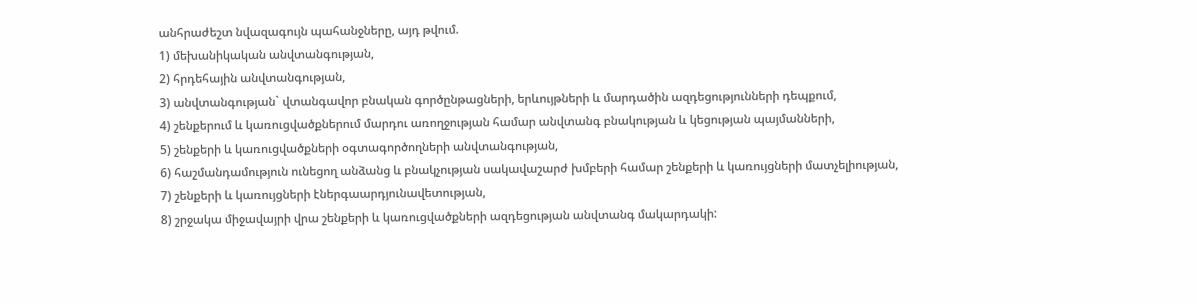անհրաժեշտ նվազագույն պահանջները, այդ թվում.
1) մեխանիկական անվտանգության,
2) հրդեհային անվտանգության,
3) անվտանգության` վտանգավոր բնական գործընթացների, երևույթների և մարդածին ազդեցությունների դեպքում,
4) շենքերում և կառուցվածքներում մարդու առողջության համար անվտանգ բնակության և կեցության պայմանների,
5) շենքերի և կառուցվածքների օգտագործողների անվտանգության,
6) հաշմանդամություն ունեցող անձանց և բնակչության սակավաշարժ խմբերի համար շենքերի և կառույցների մատչելիության,
7) շենքերի և կառույցների էներգաարդյունավետության,
8) շրջակա միջավայրի վրա շենքերի և կառուցվածքների ազդեցության անվտանգ մակարդակի: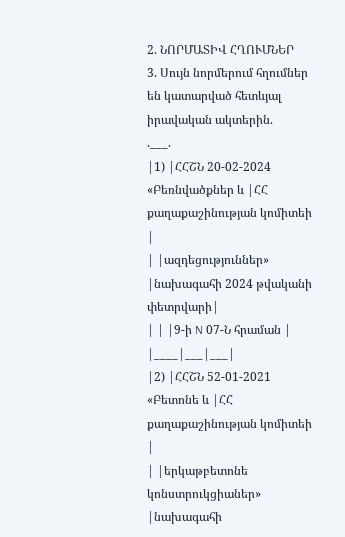2. ՆՈՐՄԱՏԻՎ ՀՂՈՒՄՆԵՐ
3. Սույն նորմերում հղումներ են կատարված հետևյալ իրավական ակտերին.
.___.
|1) |ՀՀՇՆ 20-02-2024 «Բեռնվածքներ և |ՀՀ քաղաքաշինության կոմիտեի |
| |ազդեցություններ» |նախագահի 2024 թվականի փետրվարի|
| | |9-ի N 07-Ն հրաման |
|____|___|___|
|2) |ՀՀՇՆ 52-01-2021 «Բետոնե և |ՀՀ քաղաքաշինության կոմիտեի |
| |երկաթբետոնե կոնստրուկցիաներ» |նախագահի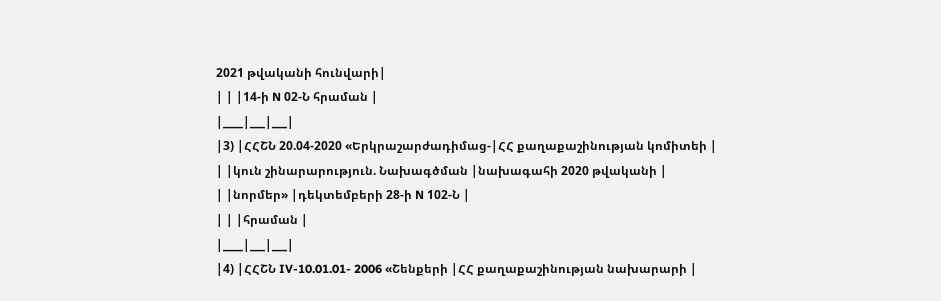2021 թվականի հունվարի|
| | |14-ի N 02-Ն հրաման |
|____|___|___|
|3) |ՀՀՇՆ 20.04-2020 «Երկրաշարժադիմաց-|ՀՀ քաղաքաշինության կոմիտեի |
| |կուն շինարարություն. Նախագծման |նախագահի 2020 թվականի |
| |նորմեր» |դեկտեմբերի 28-ի N 102-Ն |
| | |հրաման |
|____|___|___|
|4) |ՀՀՇՆ IV-10.01.01- 2006 «Շենքերի |ՀՀ քաղաքաշինության նախարարի |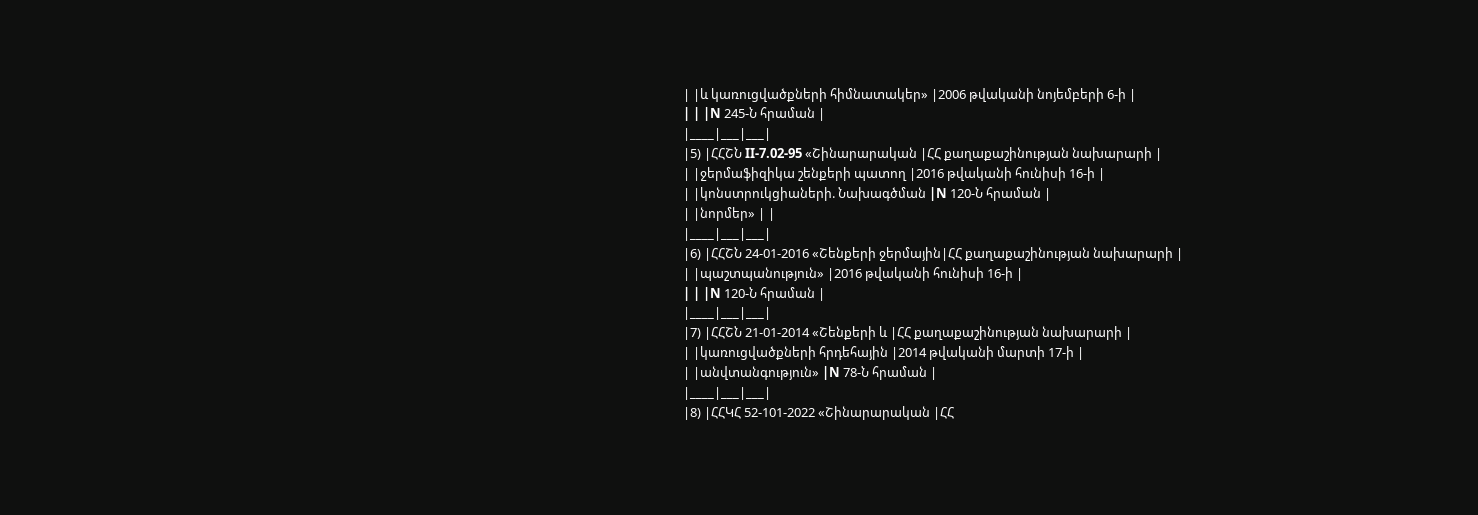| |և կառուցվածքների հիմնատակեր» |2006 թվականի նոյեմբերի 6-ի |
| | |N 245-Ն հրաման |
|____|___|___|
|5) |ՀՀՇՆ II-7.02-95 «Շինարարական |ՀՀ քաղաքաշինության նախարարի |
| |ջերմաֆիզիկա շենքերի պատող |2016 թվականի հունիսի 16-ի |
| |կոնստրուկցիաների. Նախագծման |N 120-Ն հրաման |
| |նորմեր» | |
|____|___|___|
|6) |ՀՀՇՆ 24-01-2016 «Շենքերի ջերմային|ՀՀ քաղաքաշինության նախարարի |
| |պաշտպանություն» |2016 թվականի հունիսի 16-ի |
| | |N 120-Ն հրաման |
|____|___|___|
|7) |ՀՀՇՆ 21-01-2014 «Շենքերի և |ՀՀ քաղաքաշինության նախարարի |
| |կառուցվածքների հրդեհային |2014 թվականի մարտի 17-ի |
| |անվտանգություն» |N 78-Ն հրաման |
|____|___|___|
|8) |ՀՀԿՀ 52-101-2022 «Շինարարական |ՀՀ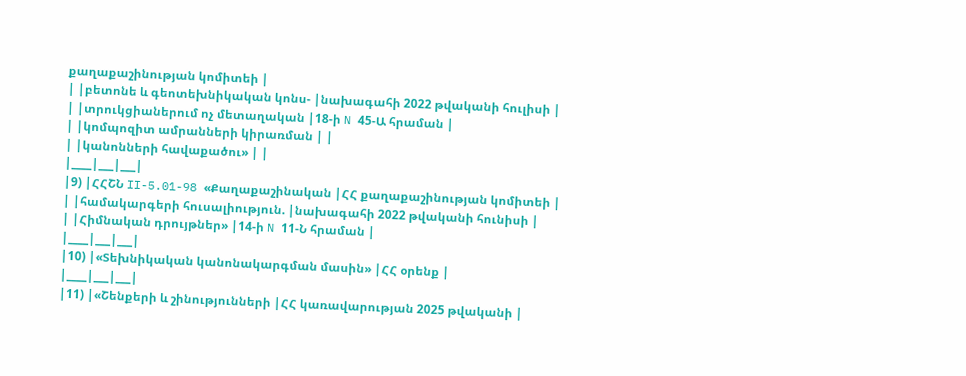քաղաքաշինության կոմիտեի |
| |բետոնե և գեոտեխնիկական կոնս- |նախագահի 2022 թվականի հուլիսի |
| |տրուկցիաներում ոչ մետաղական |18-ի N 45-Ա հրաման |
| |կոմպոզիտ ամրանների կիրառման | |
| |կանոնների հավաքածու» | |
|____|___|___|
|9) |ՀՀՇՆ II-5.01-98 «Քաղաքաշինական |ՀՀ քաղաքաշինության կոմիտեի |
| |համակարգերի հուսալիություն. |նախագահի 2022 թվականի հունիսի |
| |Հիմնական դրույթներ» |14-ի N 11-Ն հրաման |
|____|___|___|
|10) |«Տեխնիկական կանոնակարգման մասին» |ՀՀ օրենք |
|____|___|___|
|11) |«Շենքերի և շինությունների |ՀՀ կառավարության 2025 թվականի |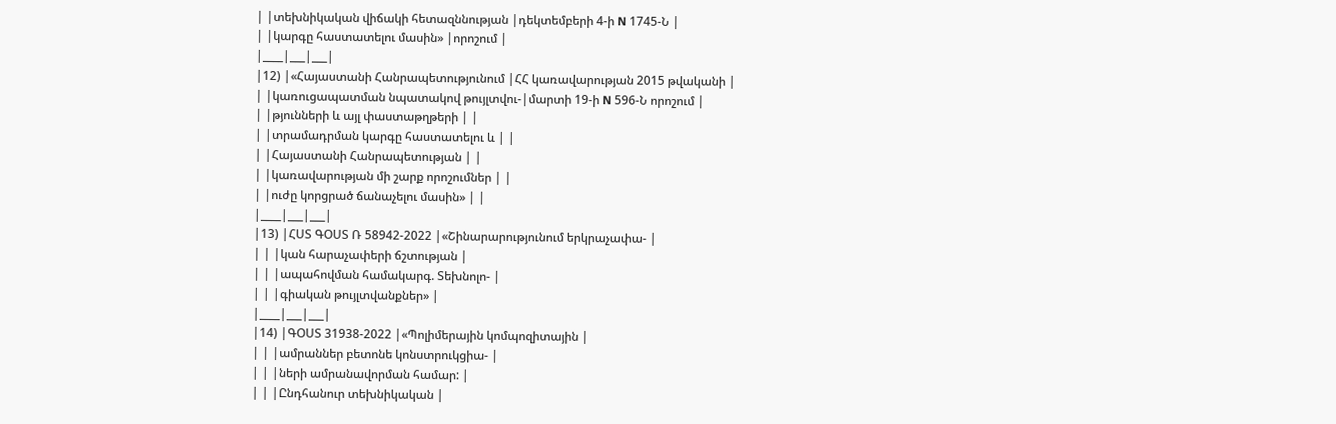| |տեխնիկական վիճակի հետազննության |դեկտեմբերի 4-ի N 1745-Ն |
| |կարգը հաստատելու մասին» |որոշում |
|____|___|___|
|12) |«Հայաստանի Հանրապետությունում |ՀՀ կառավարության 2015 թվականի |
| |կառուցապատման նպատակով թույլտվու-|մարտի 19-ի N 596-Ն որոշում |
| |թյունների և այլ փաստաթղթերի | |
| |տրամադրման կարգը հաստատելու և | |
| |Հայաստանի Հանրապետության | |
| |կառավարության մի շարք որոշումներ | |
| |ուժը կորցրած ճանաչելու մասին» | |
|____|___|___|
|13) |ՀՍՏ ԳՕՍՏ Ռ 58942-2022 |«Շինարարությունում երկրաչափա- |
| | |կան հարաչափերի ճշտության |
| | |ապահովման համակարգ. Տեխնոլո- |
| | |գիական թույլտվանքներ» |
|____|___|___|
|14) |ԳՕՍՏ 31938-2022 |«Պոլիմերային կոմպոզիտային |
| | |ամրաններ բետոնե կոնստրուկցիա- |
| | |ների ամրանավորման համար: |
| | |Ընդհանուր տեխնիկական |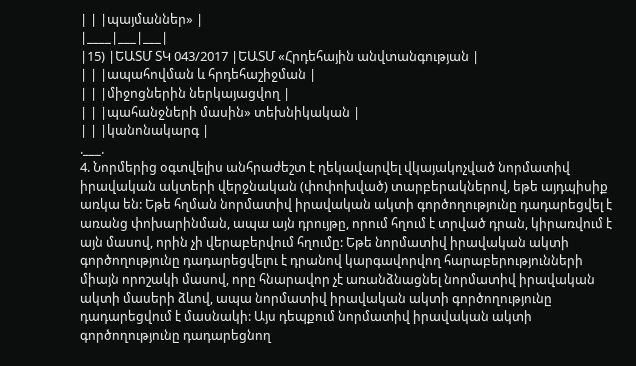| | |պայմաններ» |
|____|___|___|
|15) |ԵԱՏՄ ՏԿ 043/2017 |ԵԱՏՄ «Հրդեհային անվտանգության |
| | |ապահովման և հրդեհաշիջման |
| | |միջոցներին ներկայացվող |
| | |պահանջների մասին» տեխնիկական |
| | |կանոնակարգ |
.___.
4. Նորմերից օգտվելիս անհրաժեշտ է ղեկավարվել վկայակոչված նորմատիվ իրավական ակտերի վերջնական (փոփոխված) տարբերակներով, եթե այդպիսիք առկա են: Եթե հղման նորմատիվ իրավական ակտի գործողությունը դադարեցվել է առանց փոխարինման, ապա այն դրույթը, որում հղում է տրված դրան, կիրառվում է այն մասով, որին չի վերաբերվում հղումը: Եթե նորմատիվ իրավական ակտի գործողությունը դադարեցվելու է դրանով կարգավորվող հարաբերությունների միայն որոշակի մասով, որը հնարավոր չէ առանձնացնել նորմատիվ իրավական ակտի մասերի ձևով, ապա նորմատիվ իրավական ակտի գործողությունը դադարեցվում է մասնակի: Այս դեպքում նորմատիվ իրավական ակտի գործողությունը դադարեցնող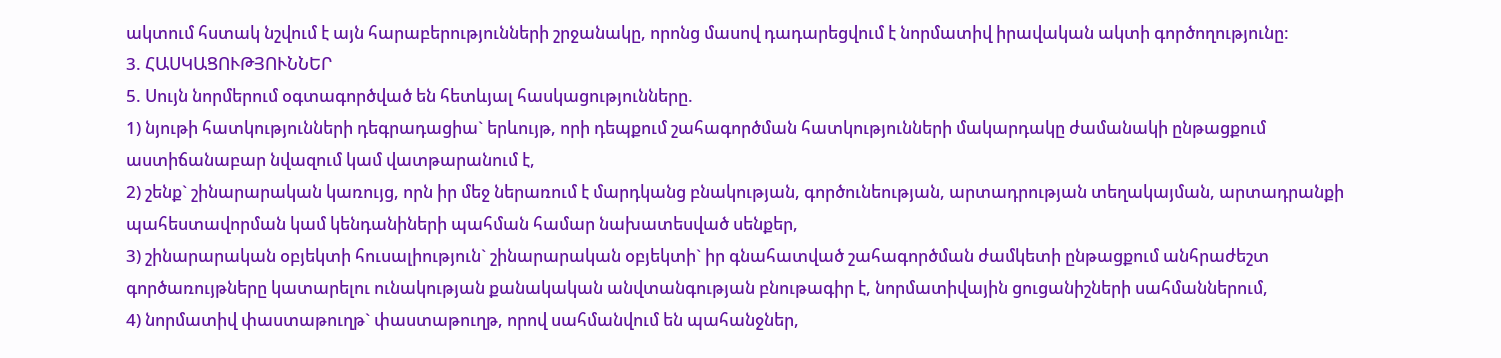ակտում հստակ նշվում է այն հարաբերությունների շրջանակը, որոնց մասով դադարեցվում է նորմատիվ իրավական ակտի գործողությունը:
3. ՀԱՍԿԱՑՈՒԹՅՈՒՆՆԵՐ
5. Սույն նորմերում օգտագործված են հետևյալ հասկացությունները.
1) նյութի հատկությունների դեգրադացիա` երևույթ, որի դեպքում շահագործման հատկությունների մակարդակը ժամանակի ընթացքում աստիճանաբար նվազում կամ վատթարանում է,
2) շենք` շինարարական կառույց, որն իր մեջ ներառում է մարդկանց բնակության, գործունեության, արտադրության տեղակայման, արտադրանքի պահեստավորման կամ կենդանիների պահման համար նախատեսված սենքեր,
3) շինարարական օբյեկտի հուսալիություն` շինարարական օբյեկտի` իր գնահատված շահագործման ժամկետի ընթացքում անհրաժեշտ գործառույթները կատարելու ունակության քանակական անվտանգության բնութագիր է, նորմատիվային ցուցանիշների սահմաններում,
4) նորմատիվ փաստաթուղթ` փաստաթուղթ, որով սահմանվում են պահանջներ,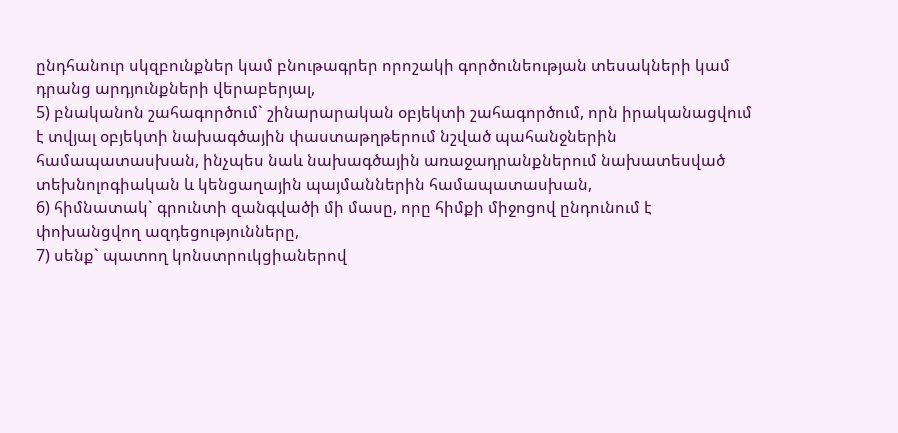ընդհանուր սկզբունքներ կամ բնութագրեր որոշակի գործունեության տեսակների կամ դրանց արդյունքների վերաբերյալ,
5) բնականոն շահագործում` շինարարական օբյեկտի շահագործում, որն իրականացվում է տվյալ օբյեկտի նախագծային փաստաթղթերում նշված պահանջներին համապատասխան, ինչպես նաև նախագծային առաջադրանքներում նախատեսված տեխնոլոգիական և կենցաղային պայմաններին համապատասխան,
6) հիմնատակ` գրունտի զանգվածի մի մասը, որը հիմքի միջոցով ընդունում է փոխանցվող ազդեցությունները,
7) սենք` պատող կոնստրուկցիաներով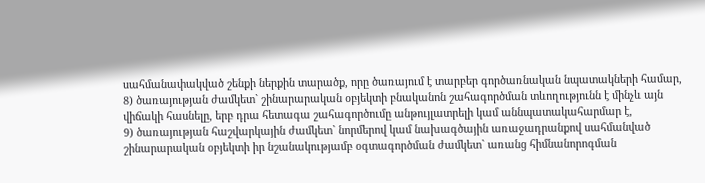սահմանափակված շենքի ներքին տարածք, որը ծառայում է տարբեր գործառնական նպատակների համար,
8) ծառայության ժամկետ` շինարարական օբյեկտի բնականոն շահագործման տևողությունն է մինչև այն վիճակի հասնելը, երբ դրա հետագա շահագործումը անթույլատրելի կամ աննպատակահարմար է,
9) ծառայության հաշվարկային ժամկետ` նորմերով կամ նախագծային առաջադրանքով սահմանված շինարարական օբյեկտի իր նշանակությամբ օգտագործման ժամկետ` առանց հիմնանորոգման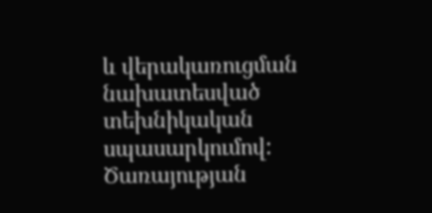և վերակառուցման նախատեսված տեխնիկական սպասարկումով: Ծառայության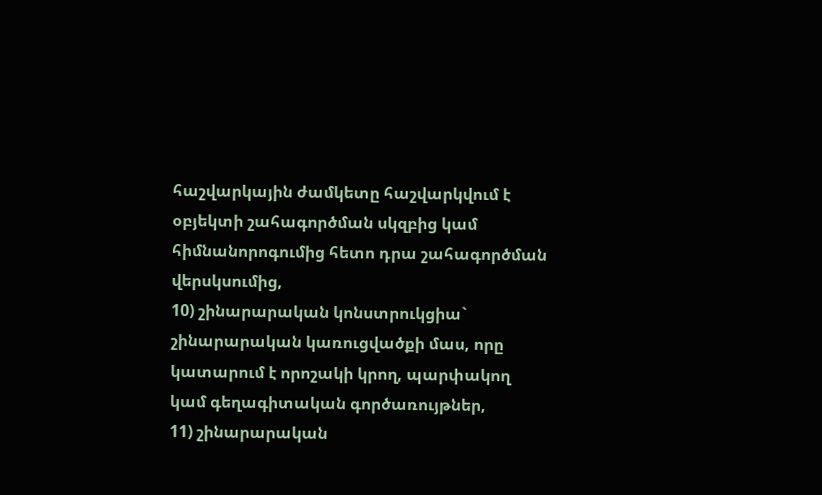հաշվարկային ժամկետը հաշվարկվում է օբյեկտի շահագործման սկզբից կամ հիմնանորոգումից հետո դրա շահագործման վերսկսումից,
10) շինարարական կոնստրուկցիա` շինարարական կառուցվածքի մաս, որը կատարում է որոշակի կրող, պարփակող կամ գեղագիտական գործառույթներ,
11) շինարարական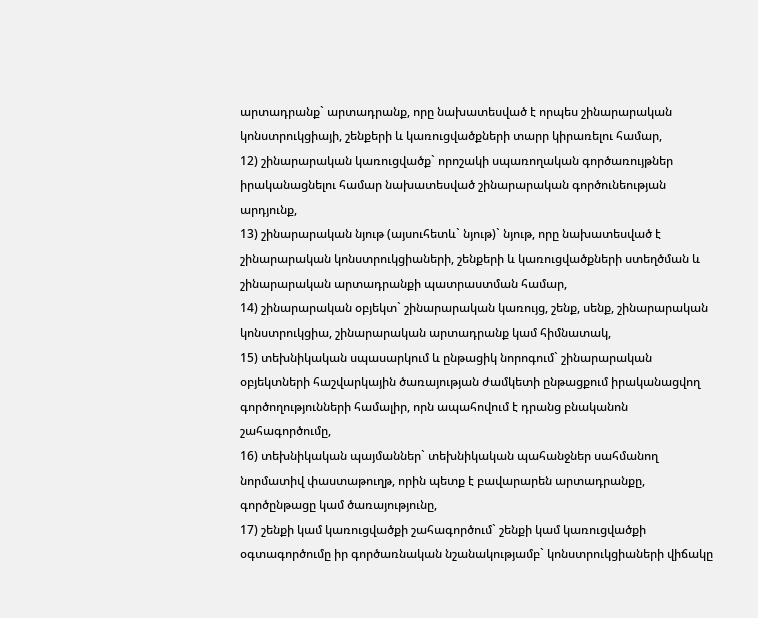արտադրանք` արտադրանք, որը նախատեսված է որպես շինարարական կոնստրուկցիայի, շենքերի և կառուցվածքների տարր կիրառելու համար,
12) շինարարական կառուցվածք` որոշակի սպառողական գործառույթներ իրականացնելու համար նախատեսված շինարարական գործունեության արդյունք,
13) շինարարական նյութ (այսուհետև` նյութ)` նյութ, որը նախատեսված է շինարարական կոնստրուկցիաների, շենքերի և կառուցվածքների ստեղծման և շինարարական արտադրանքի պատրաստման համար,
14) շինարարական օբյեկտ` շինարարական կառույց, շենք, սենք, շինարարական կոնստրուկցիա, շինարարական արտադրանք կամ հիմնատակ,
15) տեխնիկական սպասարկում և ընթացիկ նորոգում` շինարարական օբյեկտների հաշվարկային ծառայության ժամկետի ընթացքում իրականացվող գործողությունների համալիր, որն ապահովում է դրանց բնականոն շահագործումը,
16) տեխնիկական պայմաններ` տեխնիկական պահանջներ սահմանող նորմատիվ փաստաթուղթ, որին պետք է բավարարեն արտադրանքը, գործընթացը կամ ծառայությունը,
17) շենքի կամ կառուցվածքի շահագործում` շենքի կամ կառուցվածքի օգտագործումը իր գործառնական նշանակությամբ` կոնստրուկցիաների վիճակը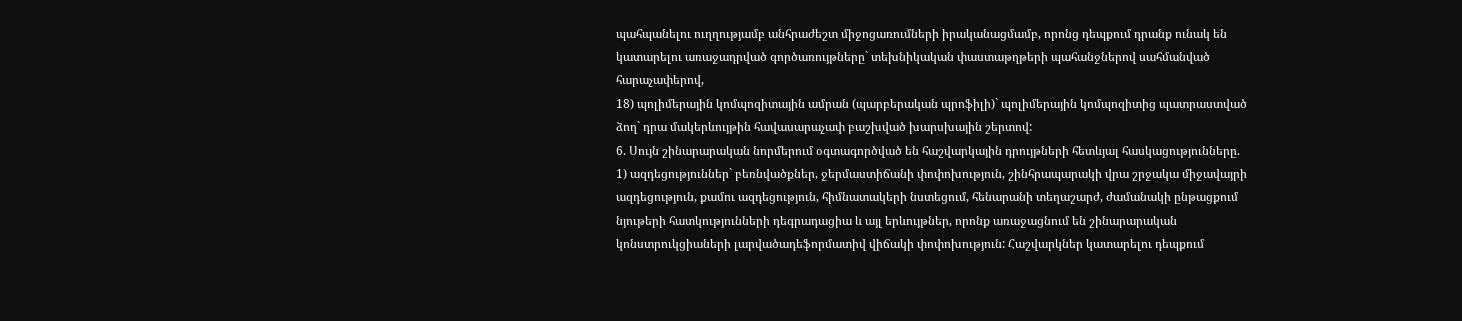պահպանելու ուղղությամբ անհրաժեշտ միջոցառումների իրականացմամբ, որոնց դեպքում դրանք ունակ են կատարելու առաջադրված գործառույթները` տեխնիկական փաստաթղթերի պահանջներով սահմանված հարաչափերով,
18) պոլիմերային կոմպոզիտային ամրան (պարբերական պրոֆիլի)` պոլիմերային կոմպոզիտից պատրաստված ձող` դրա մակերևույթին հավասարաչափ բաշխված խարսխային շերտով:
6. Սույն շինարարական նորմերում օգտագործված են հաշվարկային դրույթների հետևյալ հասկացությունները.
1) ազդեցություններ` բեռնվածքներ, ջերմաստիճանի փոփոխություն, շինհրապարակի վրա շրջակա միջավայրի ազդեցություն, քամու ազդեցություն, հիմնատակերի նստեցում, հենարանի տեղաշարժ, ժամանակի ընթացքում նյութերի հատկությունների դեգրադացիա և այլ երևույթներ, որոնք առաջացնում են շինարարական կոնստրուկցիաների լարվածադեֆորմատիվ վիճակի փոփոխություն: Հաշվարկներ կատարելու դեպքում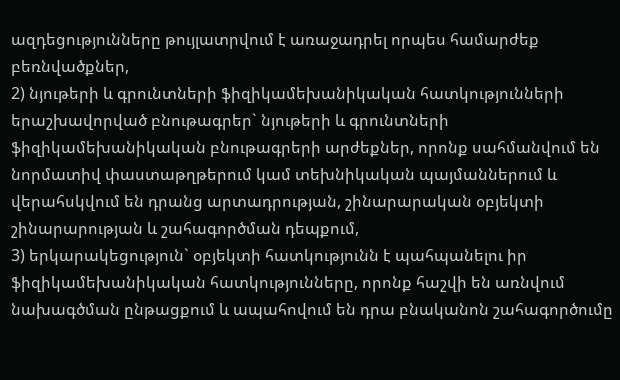ազդեցությունները թույլատրվում է առաջադրել որպես համարժեք բեռնվածքներ,
2) նյութերի և գրունտների ֆիզիկամեխանիկական հատկությունների երաշխավորված բնութագրեր` նյութերի և գրունտների ֆիզիկամեխանիկական բնութագրերի արժեքներ, որոնք սահմանվում են նորմատիվ փաստաթղթերում կամ տեխնիկական պայմաններում և վերահսկվում են դրանց արտադրության, շինարարական օբյեկտի շինարարության և շահագործման դեպքում,
3) երկարակեցություն` օբյեկտի հատկությունն է պահպանելու իր ֆիզիկամեխանիկական հատկությունները, որոնք հաշվի են առնվում նախագծման ընթացքում և ապահովում են դրա բնականոն շահագործումը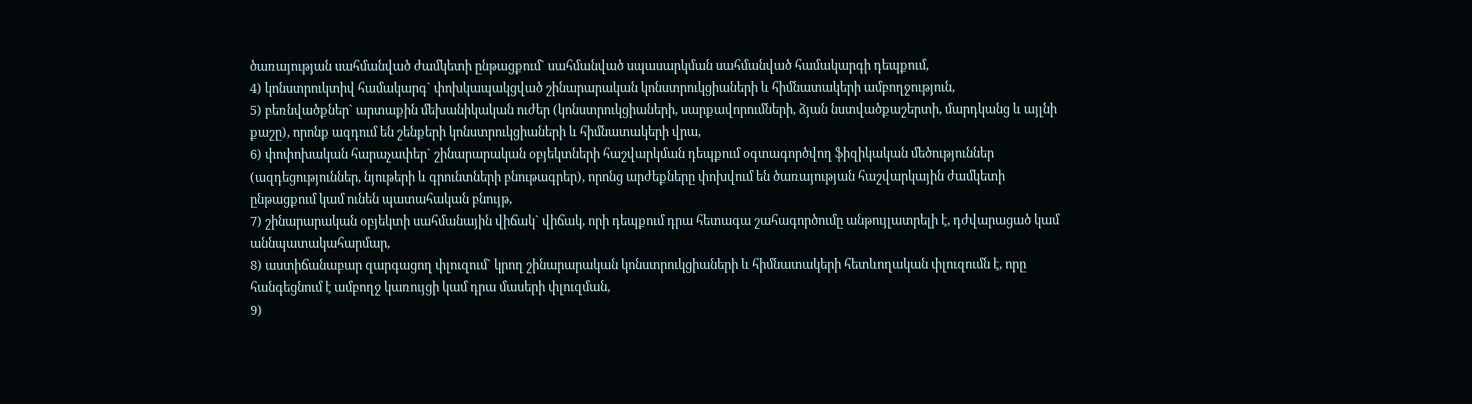ծառայության սահմանված ժամկետի ընթացքում` սահմանված սպասարկման սահմանված համակարգի դեպքում,
4) կոնստրուկտիվ համակարգ` փոխկապակցված շինարարական կոնստրուկցիաների և հիմնատակերի ամբողջություն,
5) բեռնվածքներ` արտաքին մեխանիկական ուժեր (կոնստրուկցիաների, սարքավորումների, ձյան նստվածքաշերտի, մարդկանց և այլնի քաշը), որոնք ազդում են շենքերի կոնստրուկցիաների և հիմնատակերի վրա,
6) փոփոխական հարաչափեր` շինարարական օբյեկտների հաշվարկման դեպքում օգտագործվող ֆիզիկական մեծություններ (ազդեցություններ, նյութերի և գրունտների բնութագրեր), որոնց արժեքները փոխվում են ծառայության հաշվարկային ժամկետի ընթացքում կամ ունեն պատահական բնույթ,
7) շինարարական օբյեկտի սահմանային վիճակ` վիճակ, որի դեպքում դրա հետագա շահագործումը անթույլատրելի է, դժվարացած կամ աննպատակահարմար,
8) աստիճանաբար զարգացող փլուզում` կրող շինարարական կոնստրուկցիաների և հիմնատակերի հետևողական փլուզումն է, որը հանգեցնում է ամբողջ կառույցի կամ դրա մասերի փլուզման,
9)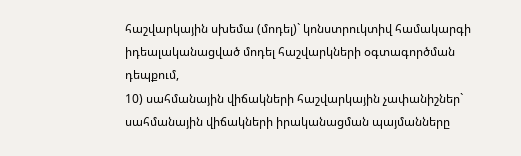հաշվարկային սխեմա (մոդել)` կոնստրուկտիվ համակարգի իդեալականացված մոդել հաշվարկների օգտագործման դեպքում,
10) սահմանային վիճակների հաշվարկային չափանիշներ` սահմանային վիճակների իրականացման պայմանները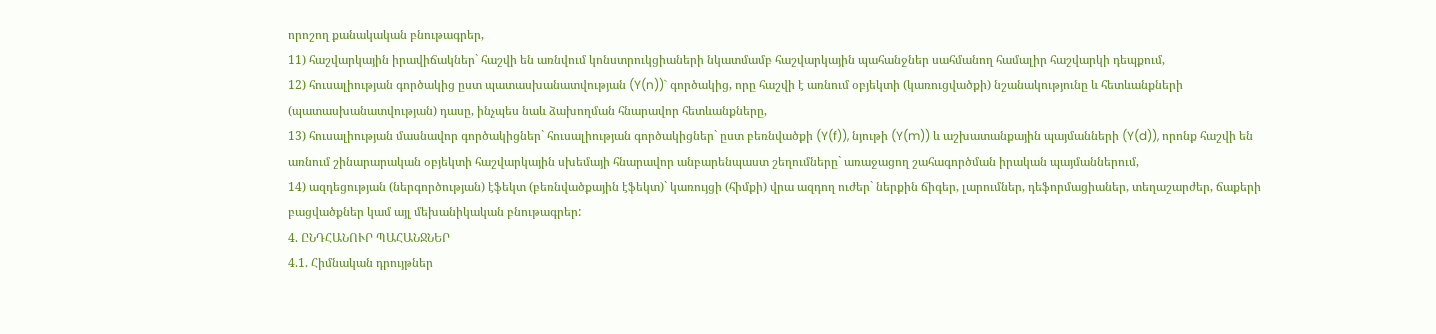որոշող քանակական բնութագրեր,
11) հաշվարկային իրավիճակներ` հաշվի են առնվում կոնստրուկցիաների նկատմամբ հաշվարկային պահանջներ սահմանող համալիր հաշվարկի դեպքում,
12) հուսալիության գործակից ըստ պատասխանատվության (Y(n))` գործակից, որը հաշվի է առնում օբյեկտի (կառուցվածքի) նշանակությունը և հետևանքների (պատասխանատվության) դասը, ինչպես նաև ձախողման հնարավոր հետևանքները,
13) հուսալիության մասնավոր գործակիցներ` հուսալիության գործակիցներ` ըստ բեռնվածքի (Y(f)), նյութի (Y(m)) և աշխատանքային պայմանների (Y(d)), որոնք հաշվի են առնում շինարարական օբյեկտի հաշվարկային սխեմայի հնարավոր անբարենպաստ շեղումները` առաջացող շահագործման իրական պայմաններում,
14) ազդեցության (ներգործության) էֆեկտ (բեռնվածքային էֆեկտ)` կառույցի (հիմքի) վրա ազդող ուժեր` ներքին ճիգեր, լարումներ, դեֆորմացիաներ, տեղաշարժեր, ճաքերի բացվածքներ կամ այլ մեխանիկական բնութագրեր:
4. ԸՆԴՀԱՆՈՒՐ ՊԱՀԱՆՋՆԵՐ
4.1. Հիմնական դրույթներ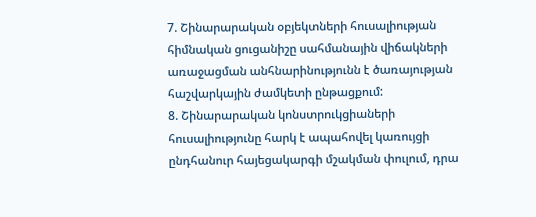7. Շինարարական օբյեկտների հուսալիության հիմնական ցուցանիշը սահմանային վիճակների առաջացման անհնարինությունն է ծառայության հաշվարկային ժամկետի ընթացքում:
8. Շինարարական կոնստրուկցիաների հուսալիությունը հարկ է ապահովել կառույցի ընդհանուր հայեցակարգի մշակման փուլում, դրա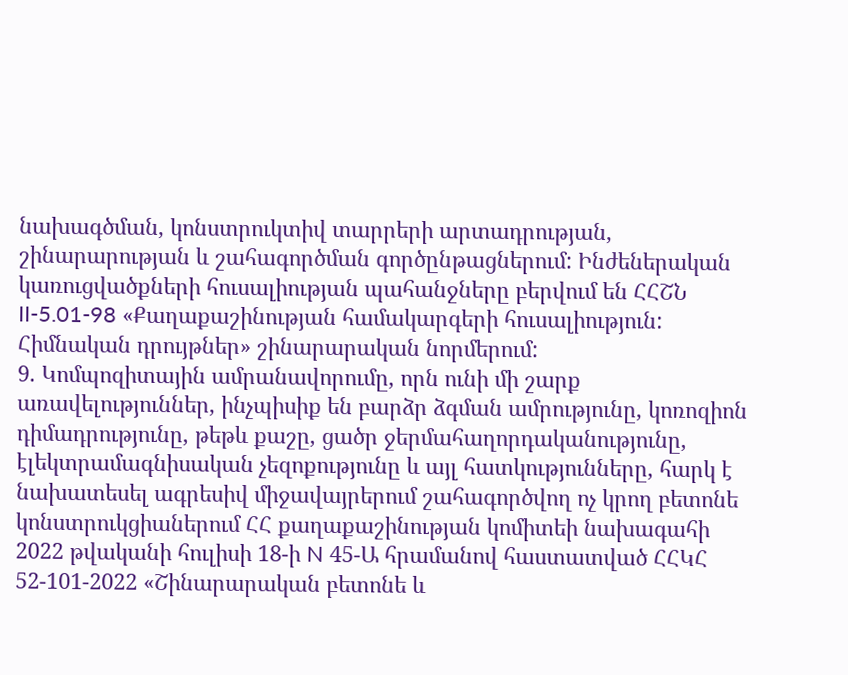նախագծման, կոնստրուկտիվ տարրերի արտադրության, շինարարության և շահագործման գործընթացներում: Ինժեներական կառուցվածքների հուսալիության պահանջները բերվում են ՀՀՇՆ II-5.01-98 «Քաղաքաշինության համակարգերի հուսալիություն: Հիմնական դրույթներ» շինարարական նորմերում:
9. Կոմպոզիտային ամրանավորումը, որն ունի մի շարք առավելություններ, ինչպիսիք են բարձր ձգման ամրությունը, կոռոզիոն դիմադրությունը, թեթև քաշը, ցածր ջերմահաղորդականությունը, էլեկտրամագնիսական չեզոքությունը և այլ հատկությունները, հարկ է նախատեսել ագրեսիվ միջավայրերում շահագործվող ոչ կրող բետոնե կոնստրուկցիաներում ՀՀ քաղաքաշինության կոմիտեի նախագահի 2022 թվականի հուլիսի 18-ի N 45-Ա հրամանով հաստատված ՀՀԿՀ 52-101-2022 «Շինարարական բետոնե և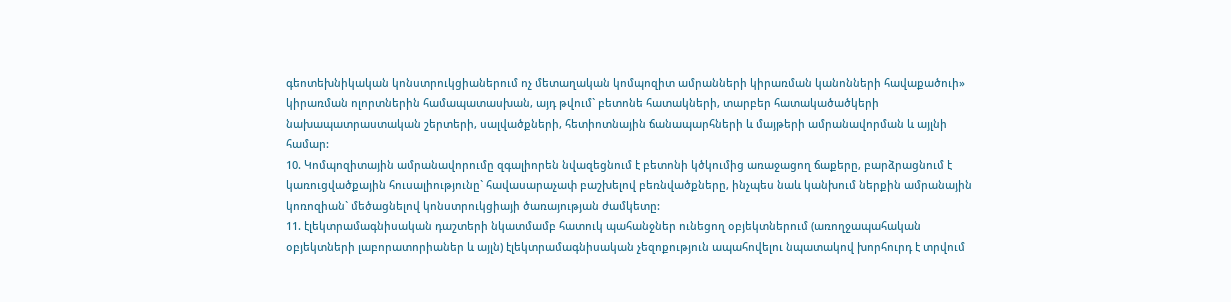գեոտեխնիկական կոնստրուկցիաներում ոչ մետաղական կոմպոզիտ ամրանների կիրառման կանոնների հավաքածուի» կիրառման ոլորտներին համապատասխան, այդ թվում` բետոնե հատակների, տարբեր հատակածածկերի նախապատրաստական շերտերի, սալվածքների, հետիոտնային ճանապարհների և մայթերի ամրանավորման և այլնի համար:
10. Կոմպոզիտային ամրանավորումը զգալիորեն նվազեցնում է բետոնի կծկումից առաջացող ճաքերը, բարձրացնում է կառուցվածքային հուսալիությունը` հավասարաչափ բաշխելով բեռնվածքները, ինչպես նաև կանխում ներքին ամրանային կոռոզիան` մեծացնելով կոնստրուկցիայի ծառայության ժամկետը:
11. էլեկտրամագնիսական դաշտերի նկատմամբ հատուկ պահանջներ ունեցող օբյեկտներում (առողջապահական օբյեկտների լաբորատորիաներ և այլն) էլեկտրամագնիսական չեզոքություն ապահովելու նպատակով խորհուրդ է տրվում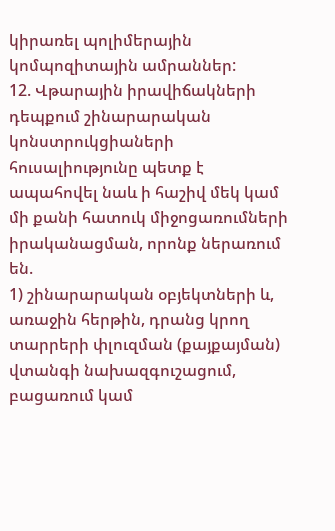կիրառել պոլիմերային կոմպոզիտային ամրաններ:
12. Վթարային իրավիճակների դեպքում շինարարական կոնստրուկցիաների հուսալիությունը պետք է ապահովել նաև ի հաշիվ մեկ կամ մի քանի հատուկ միջոցառումների իրականացման, որոնք ներառում են.
1) շինարարական օբյեկտների և, առաջին հերթին, դրանց կրող տարրերի փլուզման (քայքայման) վտանգի նախազգուշացում, բացառում կամ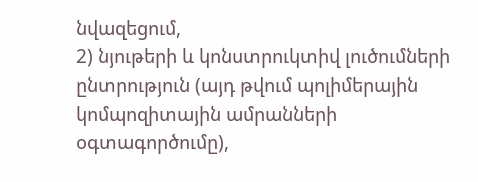նվազեցում,
2) նյութերի և կոնստրուկտիվ լուծումների ընտրություն (այդ թվում պոլիմերային կոմպոզիտային ամրանների օգտագործումը),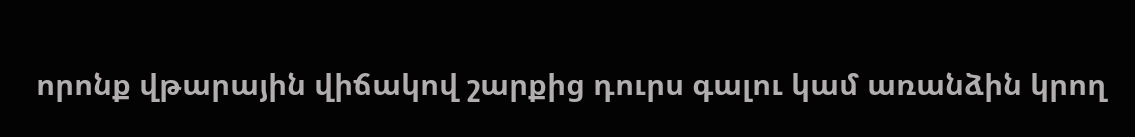որոնք վթարային վիճակով շարքից դուրս գալու կամ առանձին կրող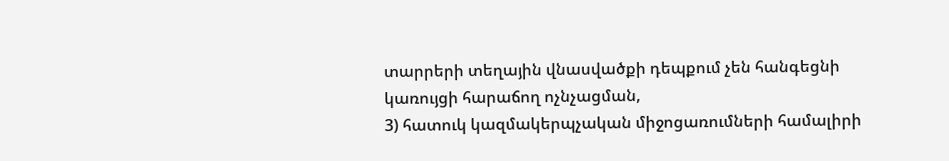տարրերի տեղային վնասվածքի դեպքում չեն հանգեցնի կառույցի հարաճող ոչնչացման,
3) հատուկ կազմակերպչական միջոցառումների համալիրի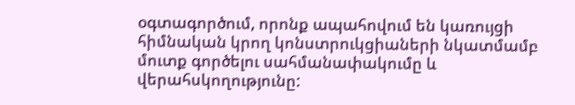օգտագործում, որոնք ապահովում են կառույցի հիմնական կրող կոնստրուկցիաների նկատմամբ մուտք գործելու սահմանափակումը և վերահսկողությունը: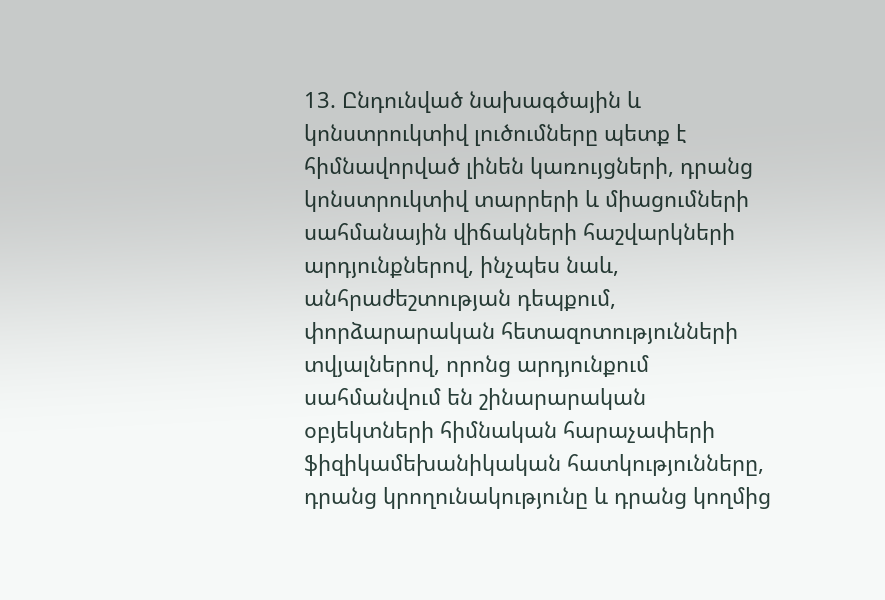13. Ընդունված նախագծային և կոնստրուկտիվ լուծումները պետք է հիմնավորված լինեն կառույցների, դրանց կոնստրուկտիվ տարրերի և միացումների սահմանային վիճակների հաշվարկների արդյունքներով, ինչպես նաև, անհրաժեշտության դեպքում, փորձարարական հետազոտությունների տվյալներով, որոնց արդյունքում սահմանվում են շինարարական օբյեկտների հիմնական հարաչափերի ֆիզիկամեխանիկական հատկությունները, դրանց կրողունակությունը և դրանց կողմից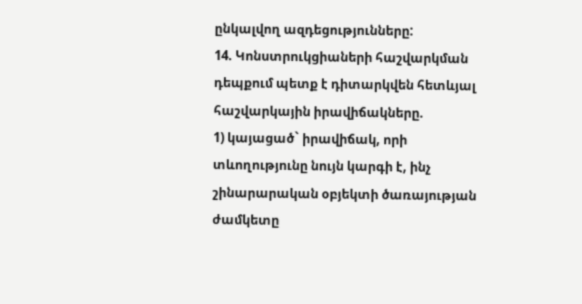ընկալվող ազդեցությունները:
14. Կոնստրուկցիաների հաշվարկման դեպքում պետք է դիտարկվեն հետևյալ հաշվարկային իրավիճակները.
1) կայացած` իրավիճակ, որի տևողությունը նույն կարգի է, ինչ շինարարական օբյեկտի ծառայության ժամկետը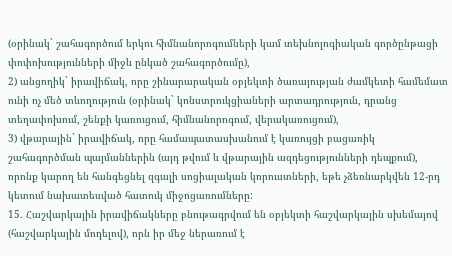(օրինակ` շահագործում երկու հիմնանորոգումների կամ տեխնոլոգիական գործընթացի փոփոխությունների միջև ընկած շահագործումը),
2) անցողիկ` իրավիճակ, որը շինարարական օբյեկտի ծառայության ժամկետի համեմատ ունի ոչ մեծ տևողություն (օրինակ` կոնստրուկցիաների արտադրություն, դրանց տեղափոխում, շենքի կառուցում, հիմնանորոգում, վերակառուցում),
3) վթարային` իրավիճակ, որը համապատասխանում է կառույցի բացառիկ շահագործման պայմաններին (այդ թվում և վթարային ազդեցությունների դեպքում), որոնք կարող են հանգեցնել զգալի սոցիալական կորուստների, եթե չձեռնարկվեն 12-րդ կետում նախատեսված հատուկ միջոցառումները:
15. Հաշվարկային իրավիճակները բնութագրվում են օբյեկտի հաշվարկային սխեմայով (հաշվարկային մոդելով), որն իր մեջ ներառում է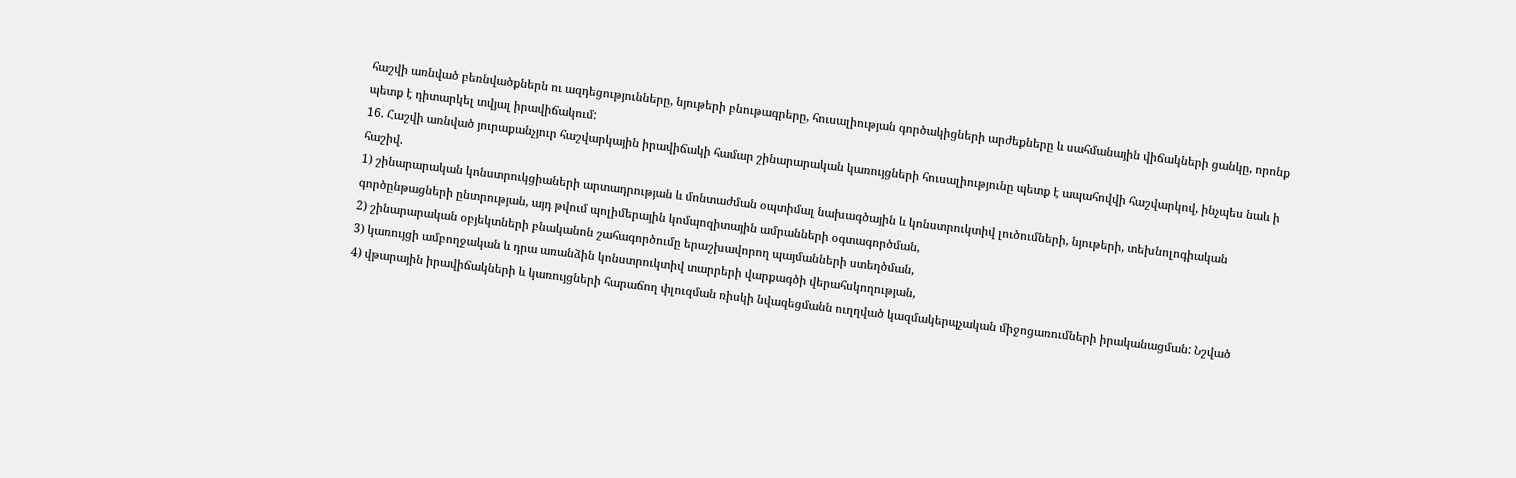հաշվի առնված բեռնվածքներն ու ազդեցությունները, նյութերի բնութագրերը, հուսալիության գործակիցների արժեքները և սահմանային վիճակների ցանկը, որոնք պետք է դիտարկել տվյալ իրավիճակում:
16. Հաշվի առնված յուրաքանչյուր հաշվարկային իրավիճակի համար շինարարական կառույցների հուսալիությունը պետք է ապահովվի հաշվարկով, ինչպես նաև ի հաշիվ.
1) շինարարական կոնստրուկցիաների արտադրության և մոնտաժման օպտիմալ նախագծային և կոնստրուկտիվ լուծումների, նյութերի, տեխնոլոգիական գործընթացների ընտրության, այդ թվում պոլիմերային կոմպոզիտային ամրանների օգտագործման,
2) շինարարական օբյեկտների բնականոն շահագործումը երաշխավորող պայմանների ստեղծման,
3) կառույցի ամբողջական և դրա առանձին կոնստրուկտիվ տարրերի վարքագծի վերահսկողության,
4) վթարային իրավիճակների և կառույցների հարաճող փլուզման ռիսկի նվազեցմանն ուղղված կազմակերպչական միջոցառումների իրականացման: Նշված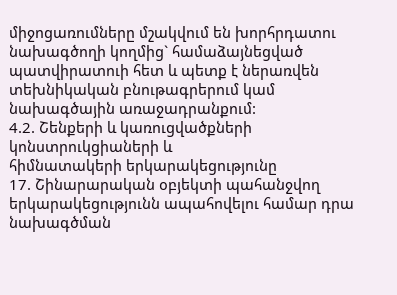միջոցառումները մշակվում են խորհրդատու նախագծողի կողմից` համաձայնեցված պատվիրատուի հետ և պետք է ներառվեն տեխնիկական բնութագրերում կամ նախագծային առաջադրանքում:
4.2. Շենքերի և կառուցվածքների կոնստրուկցիաների և
հիմնատակերի երկարակեցությունը
17. Շինարարական օբյեկտի պահանջվող երկարակեցությունն ապահովելու համար դրա նախագծման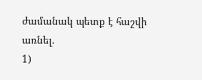ժամանակ պետք է հաշվի առնել.
1)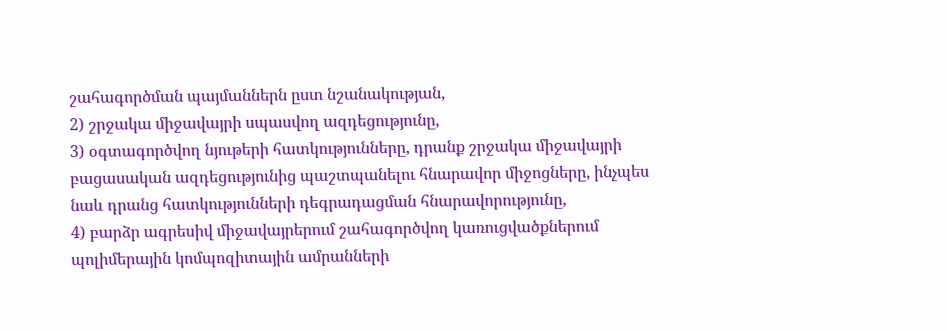շահագործման պայմաններն ըստ նշանակության,
2) շրջակա միջավայրի սպասվող ազդեցությունը,
3) օգտագործվող նյութերի հատկությունները, դրանք շրջակա միջավայրի բացասական ազդեցությունից պաշտպանելու հնարավոր միջոցները, ինչպես նաև դրանց հատկությունների դեգրադացման հնարավորությունը,
4) բարձր ագրեսիվ միջավայրերում շահագործվող կառուցվածքներում պոլիմերային կոմպոզիտային ամրանների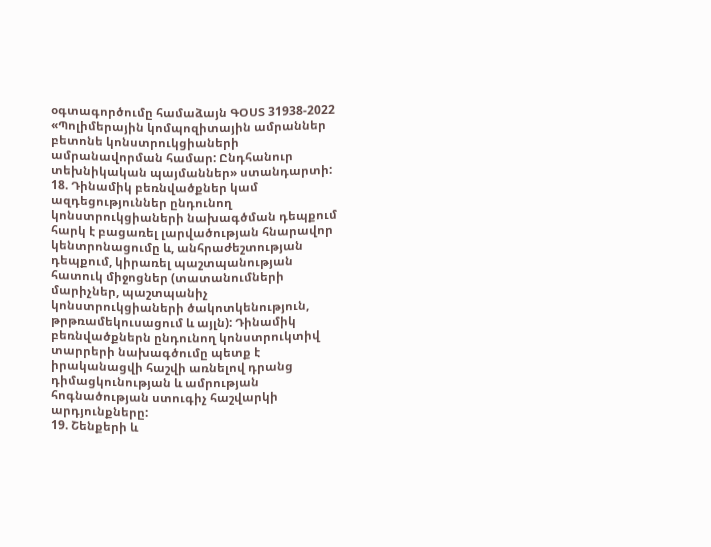օգտագործումը համաձայն ԳՕՍՏ 31938-2022 «Պոլիմերային կոմպոզիտային ամրաններ բետոնե կոնստրուկցիաների ամրանավորման համար: Ընդհանուր տեխնիկական պայմաններ» ստանդարտի:
18. Դինամիկ բեռնվածքներ կամ ազդեցություններ ընդունող կոնստրուկցիաների նախագծման դեպքում հարկ է բացառել լարվածության հնարավոր կենտրոնացումը և, անհրաժեշտության դեպքում, կիրառել պաշտպանության հատուկ միջոցներ (տատանումների մարիչներ, պաշտպանիչ կոնստրուկցիաների ծակոտկենություն, թրթռամեկուսացում և այլն): Դինամիկ բեռնվածքներն ընդունող կոնստրուկտիվ տարրերի նախագծումը պետք է իրականացվի հաշվի առնելով դրանց դիմացկունության և ամրության հոգնածության ստուգիչ հաշվարկի արդյունքները:
19. Շենքերի և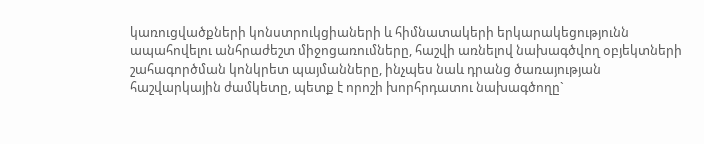կառուցվածքների կոնստրուկցիաների և հիմնատակերի երկարակեցությունն ապահովելու անհրաժեշտ միջոցառումները, հաշվի առնելով նախագծվող օբյեկտների շահագործման կոնկրետ պայմանները, ինչպես նաև դրանց ծառայության հաշվարկային ժամկետը, պետք է որոշի խորհրդատու նախագծողը`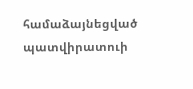համաձայնեցված պատվիրատուի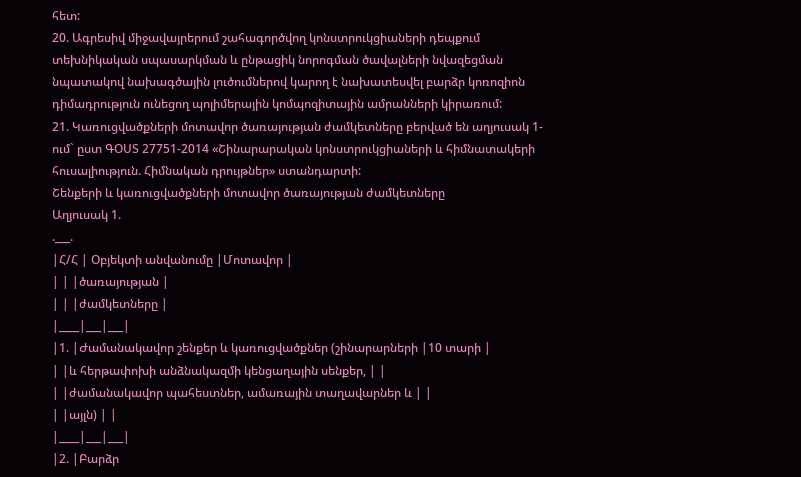հետ:
20. Ագրեսիվ միջավայրերում շահագործվող կոնստրուկցիաների դեպքում տեխնիկական սպասարկման և ընթացիկ նորոգման ծավալների նվազեցման նպատակով նախագծային լուծումներով կարող է նախատեսվել բարձր կոռոզիոն դիմադրություն ունեցող պոլիմերային կոմպոզիտային ամրանների կիրառում:
21. Կառուցվածքների մոտավոր ծառայության ժամկետները բերված են աղյուսակ 1-ում` ըստ ԳՕՍՏ 27751-2014 «Շինարարական կոնստրուկցիաների և հիմնատակերի հուսալիություն. Հիմնական դրույթներ» ստանդարտի:
Շենքերի և կառուցվածքների մոտավոր ծառայության ժամկետները
Աղյուսակ 1.
.___.
|Հ/Հ | Օբյեկտի անվանումը |Մոտավոր |
| | |ծառայության |
| | |ժամկետները |
|____|___|___|
|1. |Ժամանակավոր շենքեր և կառուցվածքներ (շինարարների |10 տարի |
| |և հերթափոխի անձնակազմի կենցաղային սենքեր, | |
| |ժամանակավոր պահեստներ, ամառային տաղավարներ և | |
| |այլն) | |
|____|___|___|
|2. |Բարձր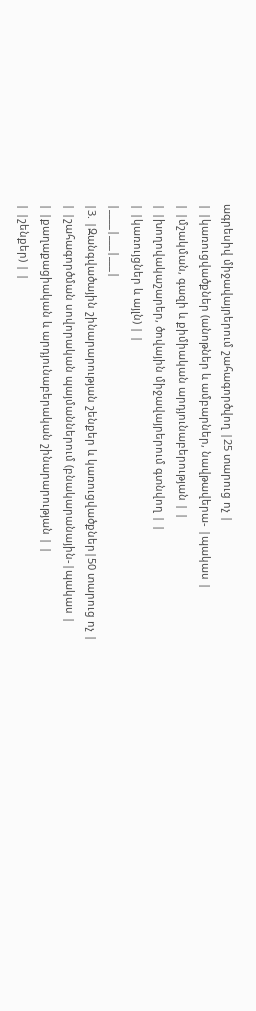ագրեսիվ միջավայրերում շահագործվող |25 տարուց ոչ |
| |կառուցվածքներ (անոթներ և ամբարներ, նավթավերա- |պակաս |
| |մշակման, գազի և քիմիական արդյունաբերության | |
| |խողովակաշարեր, ծովային միջավայրերում գտնվող | |
| |կառույցներ և այլն) | |
|____|___|___|
|3. |Զանգվածային շինարարության շենքեր և կառուցվածքներ|50 տարուց ոչ |
| |շահագործման սովորական պայմաններում (բնակարանային-|պակաս |
| |քաղաքացիական և արդյունաբերական շինարարության | |
| |շենքեր) | |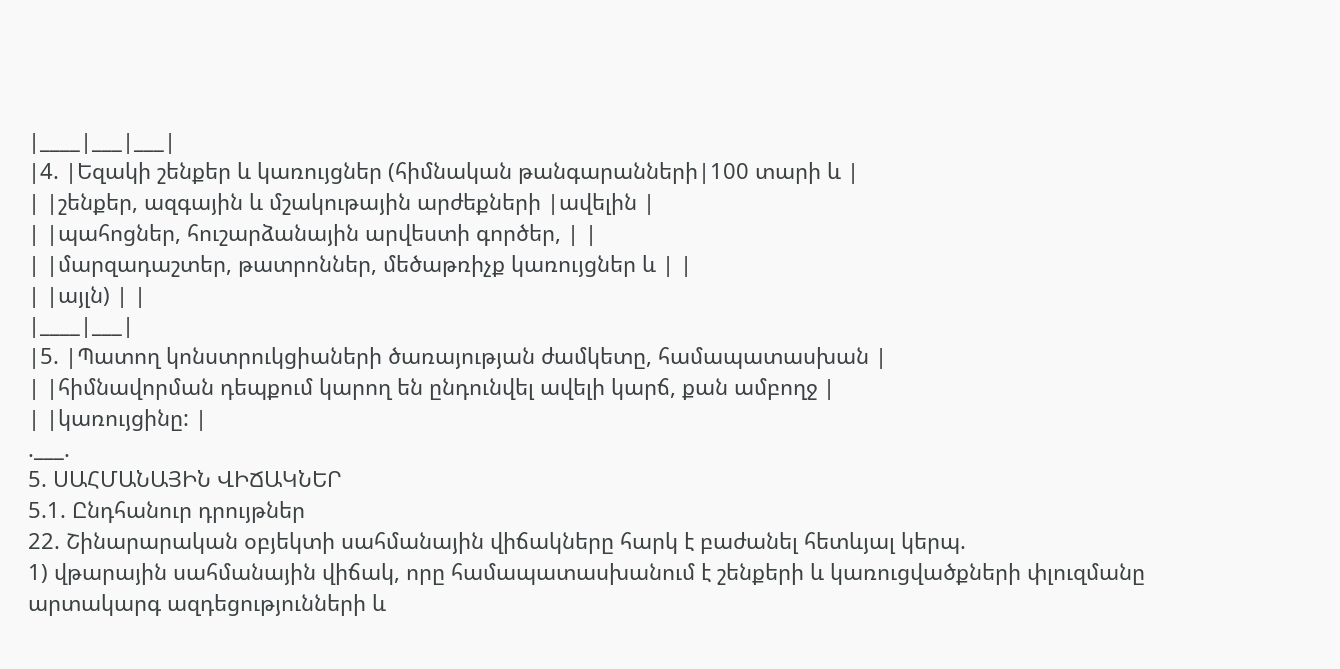|____|___|___|
|4. |Եզակի շենքեր և կառույցներ (հիմնական թանգարանների|100 տարի և |
| |շենքեր, ազգային և մշակութային արժեքների |ավելին |
| |պահոցներ, հուշարձանային արվեստի գործեր, | |
| |մարզադաշտեր, թատրոններ, մեծաթռիչք կառույցներ և | |
| |այլն) | |
|____|___|
|5. |Պատող կոնստրուկցիաների ծառայության ժամկետը, համապատասխան |
| |հիմնավորման դեպքում կարող են ընդունվել ավելի կարճ, քան ամբողջ |
| |կառույցինը: |
.___.
5. ՍԱՀՄԱՆԱՅԻՆ ՎԻՃԱԿՆԵՐ
5.1. Ընդհանուր դրույթներ
22. Շինարարական օբյեկտի սահմանային վիճակները հարկ է բաժանել հետևյալ կերպ.
1) վթարային սահմանային վիճակ, որը համապատասխանում է շենքերի և կառուցվածքների փլուզմանը արտակարգ ազդեցությունների և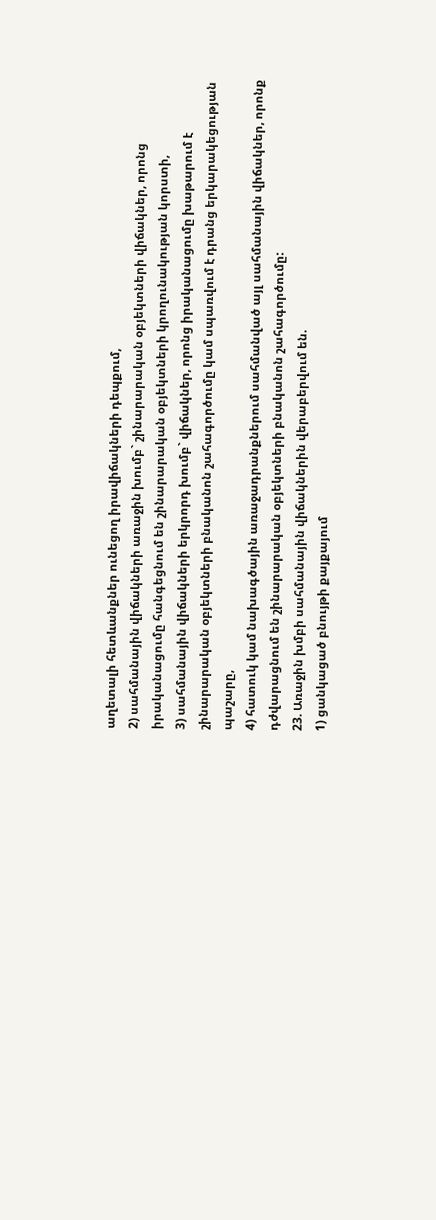աղետալի հետևանքներ ունեցող իրավիճակների դեպքում,
2) սահմանային վիճակների առաջին խումբ` շինարարական օբյեկտների վիճակներ, որոնց իրականացումը հանգեցնում են շինարարական օբյեկտների կրողունակության կորստի,
3) սահմանային վիճակների երկրորդ խումբ` վիճակներ, որոնց իրականացումը խաթարում է շինարարական օբյեկտների բնականոն շահագործումը կամ սպառվում է դրանց երկարակեցության պաշարը,
4) հատուկ կամ նախագծային առաջադրանքներում սահմանված այլ սահմանային վիճակներ, որոնք դժվարացնում են շինարարական օբյեկտների բնականոն շահագործումը:
23. Առաջին խմբի սահմանային վիճակներին վերաբերվում են.
1) ցանկացած բնույթի քայքայում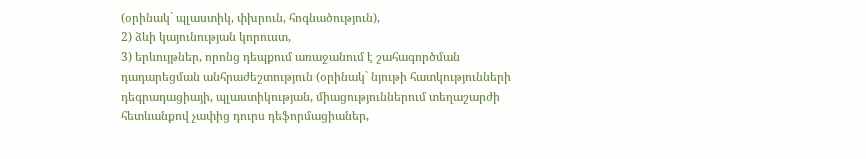(օրինակ` պլաստիկ, փխրուն, հոգնածություն),
2) ձևի կայունության կորուստ,
3) երևույթներ, որոնց դեպքում առաջանում է շահագործման դադարեցման անհրաժեշտություն (օրինակ` նյութի հատկությունների դեգրադացիայի, պլաստիկության, միացություններում տեղաշարժի հետևանքով չափից դուրս դեֆորմացիաներ,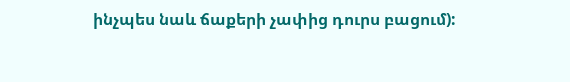ինչպես նաև ճաքերի չափից դուրս բացում):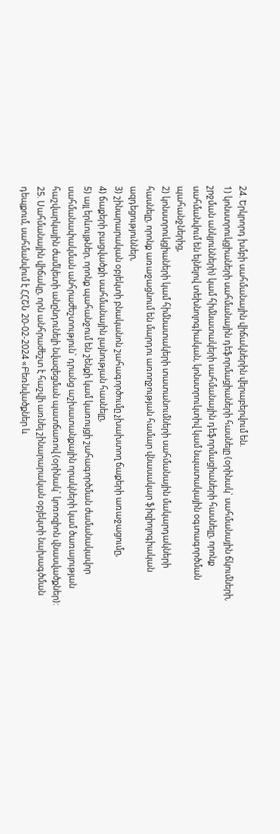24. Երկրորդ խմբի սահմանային վիճակներին վերաբերվում են.
1) կոնստրուկցիաների սահմանային դեֆորմացիաների հասնելը (օրինակ` սահմանային ճկումների, շրջման անկյունների) կամ հիմնատակերի սահմանային դեֆորմացիաների հասնելը, որոնք սահմանվում են ելնելով տեխնոլոգիական, կոնստրուկտիվ կամ նպատակային օգտագործման պահանջներից,
2) կոնստրուկցիաների կամ հիմնատակերի տատանումների սահմանային մակարդակների հասնելը, որոնք առաջացնում են մարդու առողջության համար վնասակար ֆիզիոլոգիական ազդեցություններ,
3) շինարարական օբյեկտի բնականոն շահագործումը չխախտող ճաքերի առաջացումը,
4) ճաքերի բացվածքի սահմանային լայնության հասնելը,
5) այլ երևույթներ, որոնք պահանջում են շենքի կամ կառույցի շահագործման ժամանակավոր սահմանափակման անհրաժեշտություն` դրանց աշխատանքային որակների կամ ծառայության հաշվարկային ժամկետի անընդունելի նվազեցման պատճառով (օրինակ` կոռոզիոն վնասվածքներ):
25. Սահմանային վիճակը, որն անհրաժեշտ է հաշվի առնել շինարարական օբյեկտի նախագծման դեպքում, սահմանվում է ՀՀՇՆ 20-02-2024 «Բեռնվածքներ և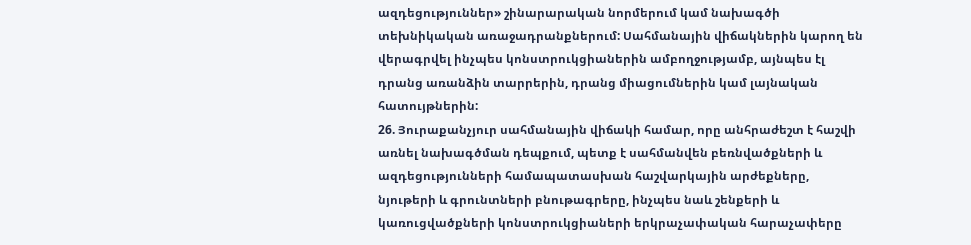ազդեցություններ» շինարարական նորմերում կամ նախագծի տեխնիկական առաջադրանքներում: Սահմանային վիճակներին կարող են վերագրվել ինչպես կոնստրուկցիաներին ամբողջությամբ, այնպես էլ դրանց առանձին տարրերին, դրանց միացումներին կամ լայնական հատույթներին:
26. Յուրաքանչյուր սահմանային վիճակի համար, որը անհրաժեշտ է հաշվի առնել նախագծման դեպքում, պետք է սահմանվեն բեռնվածքների և ազդեցությունների համապատասխան հաշվարկային արժեքները, նյութերի և գրունտների բնութագրերը, ինչպես նաև շենքերի և կառուցվածքների կոնստրուկցիաների երկրաչափական հարաչափերը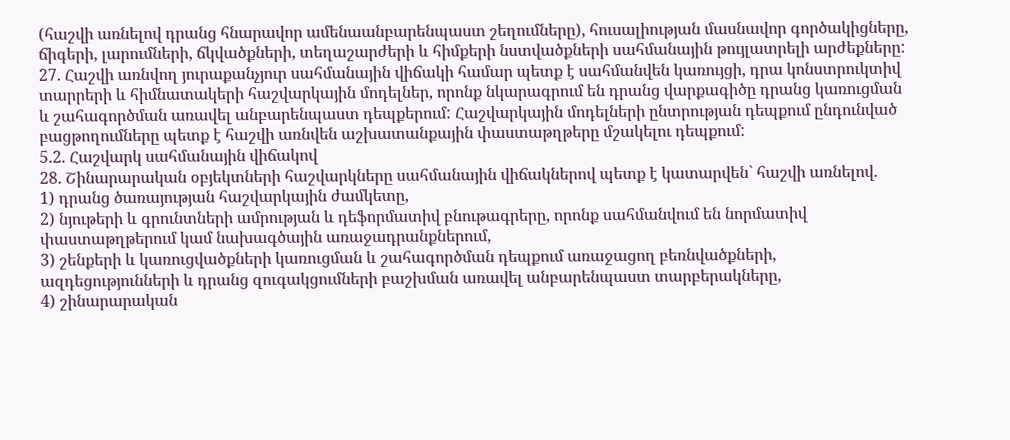(հաշվի առնելով դրանց հնարավոր ամենաանբարենպաստ շեղումները), հուսալիության մասնավոր գործակիցները, ճիգերի, լարումների, ճկվածքների, տեղաշարժերի և հիմքերի նստվածքների սահմանային թույլատրելի արժեքները:
27. Հաշվի առնվող յուրաքանչյուր սահմանային վիճակի համար պետք է սահմանվեն կառույցի, դրա կոնստրուկտիվ տարրերի և հիմնատակերի հաշվարկային մոդելներ, որոնք նկարագրում են դրանց վարքագիծը դրանց կառուցման և շահագործման առավել անբարենպաստ դեպքերում: Հաշվարկային մոդելների ընտրության դեպքում ընդունված բացթողումները պետք է հաշվի առնվեն աշխատանքային փաստաթղթերը մշակելու դեպքում:
5.2. Հաշվարկ սահմանային վիճակով
28. Շինարարական օբյեկտների հաշվարկները սահմանային վիճակներով պետք է կատարվեն` հաշվի առնելով.
1) դրանց ծառայության հաշվարկային ժամկետը,
2) նյութերի և գրունտների ամրության և դեֆորմատիվ բնութագրերը, որոնք սահմանվում են նորմատիվ փաստաթղթերում կամ նախագծային առաջադրանքներում,
3) շենքերի և կառուցվածքների կառուցման և շահագործման դեպքում առաջացող բեռնվածքների, ազդեցությունների և դրանց զուգակցումների բաշխման առավել անբարենպաստ տարբերակները,
4) շինարարական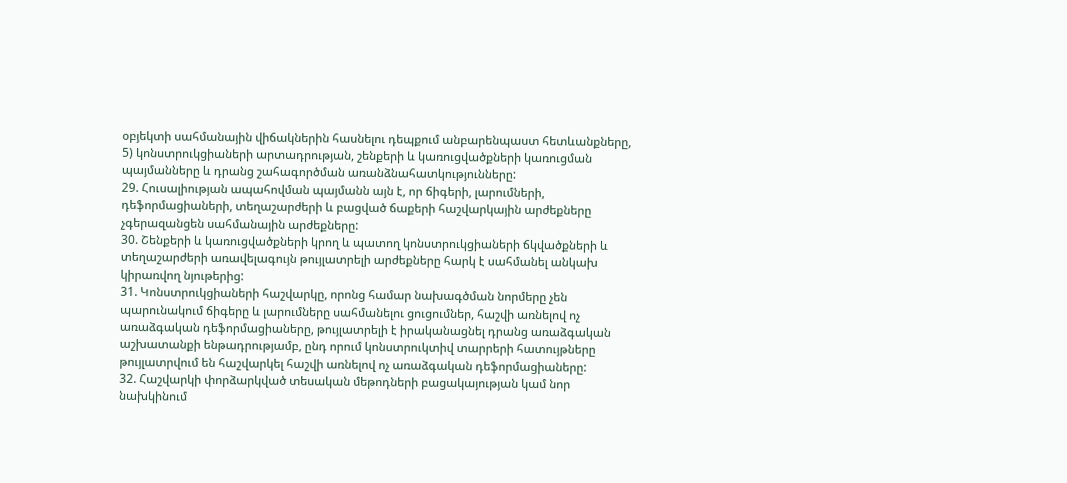օբյեկտի սահմանային վիճակներին հասնելու դեպքում անբարենպաստ հետևանքները,
5) կոնստրուկցիաների արտադրության, շենքերի և կառուցվածքների կառուցման պայմանները և դրանց շահագործման առանձնահատկությունները:
29. Հուսալիության ապահովման պայմանն այն է, որ ճիգերի, լարումների, դեֆորմացիաների, տեղաշարժերի և բացված ճաքերի հաշվարկային արժեքները չգերազանցեն սահմանային արժեքները:
30. Շենքերի և կառուցվածքների կրող և պատող կոնստրուկցիաների ճկվածքների և տեղաշարժերի առավելագույն թույլատրելի արժեքները հարկ է սահմանել անկախ կիրառվող նյութերից:
31. Կոնստրուկցիաների հաշվարկը, որոնց համար նախագծման նորմերը չեն պարունակում ճիգերը և լարումները սահմանելու ցուցումներ, հաշվի առնելով ոչ առաձգական դեֆորմացիաները, թույլատրելի է իրականացնել դրանց առաձգական աշխատանքի ենթադրությամբ, ընդ որում կոնստրուկտիվ տարրերի հատույթները թույլատրվում են հաշվարկել հաշվի առնելով ոչ առաձգական դեֆորմացիաները:
32. Հաշվարկի փորձարկված տեսական մեթոդների բացակայության կամ նոր նախկինում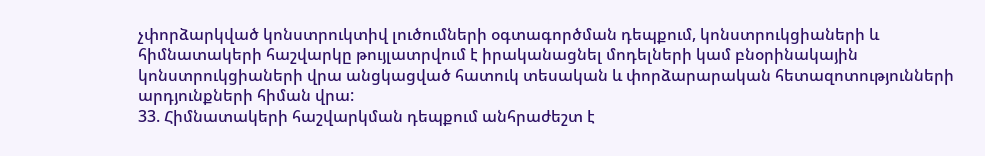չփորձարկված կոնստրուկտիվ լուծումների օգտագործման դեպքում, կոնստրուկցիաների և հիմնատակերի հաշվարկը թույլատրվում է իրականացնել մոդելների կամ բնօրինակային կոնստրուկցիաների վրա անցկացված հատուկ տեսական և փորձարարական հետազոտությունների արդյունքների հիման վրա:
33. Հիմնատակերի հաշվարկման դեպքում անհրաժեշտ է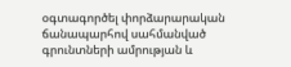օգտագործել փորձարարական ճանապարհով սահմանված գրունտների ամրության և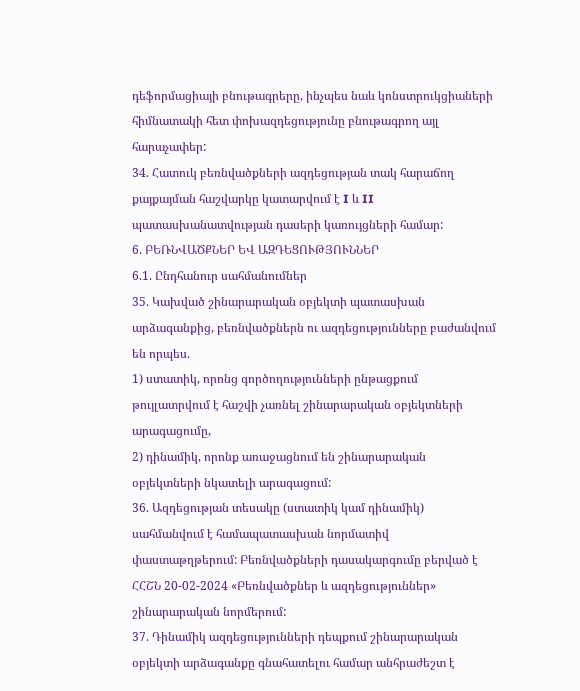դեֆորմացիայի բնութագրերը, ինչպես նաև կոնստրուկցիաների հիմնատակի հետ փոխազդեցությունը բնութագրող այլ հարաչափեր:
34. Հատուկ բեռնվածքների ազդեցության տակ հարաճող քայքայման հաշվարկը կատարվում է I և II պատասխանատվության դասերի կառույցների համար:
6. ԲԵՌՆՎԱԾՔՆԵՐ ԵՎ ԱԶԴԵՑՈՒԹՅՈՒՆՆԵՐ
6.1. Ընդհանուր սահմանումներ
35. Կախված շինարարական օբյեկտի պատասխան արձագանքից, բեռնվածքներն ու ազդեցությունները բաժանվում են որպես.
1) ստատիկ, որոնց գործողությունների ընթացքում թույլատրվում է հաշվի չառնել շինարարական օբյեկտների արագացումը,
2) դինամիկ, որոնք առաջացնում են շինարարական օբյեկտների նկատելի արագացում:
36. Ազդեցության տեսակը (ստատիկ կամ դինամիկ) սահմանվում է համապատասխան նորմատիվ փաստաթղթերում: Բեռնվածքների դասակարգումը բերված է ՀՀՇՆ 20-02-2024 «Բեռնվածքներ և ազդեցություններ» շինարարական նորմերում:
37. Դինամիկ ազդեցությունների դեպքում շինարարական օբյեկտի արձագանքը գնահատելու համար անհրաժեշտ է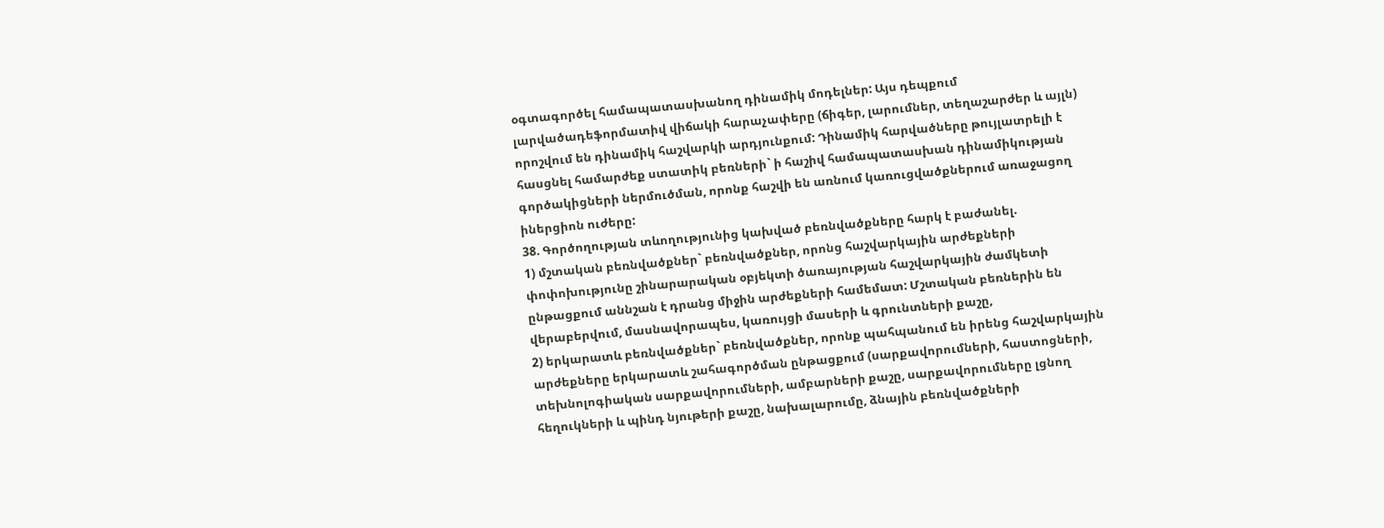օգտագործել համապատասխանող դինամիկ մոդելներ: Այս դեպքում լարվածադեֆորմատիվ վիճակի հարաչափերը (ճիգեր, լարումներ, տեղաշարժեր և այլն) որոշվում են դինամիկ հաշվարկի արդյունքում: Դինամիկ հարվածները թույլատրելի է հասցնել համարժեք ստատիկ բեռների` ի հաշիվ համապատասխան դինամիկության գործակիցների ներմուծման, որոնք հաշվի են առնում կառուցվածքներում առաջացող իներցիոն ուժերը:
38. Գործողության տևողությունից կախված բեռնվածքները հարկ է բաժանել.
1) մշտական բեռնվածքներ` բեռնվածքներ, որոնց հաշվարկային արժեքների փոփոխությունը շինարարական օբյեկտի ծառայության հաշվարկային ժամկետի ընթացքում աննշան է դրանց միջին արժեքների համեմատ: Մշտական բեռներին են վերաբերվում, մասնավորապես, կառույցի մասերի և գրունտների քաշը,
2) երկարատև բեռնվածքներ` բեռնվածքներ, որոնք պահպանում են իրենց հաշվարկային արժեքները երկարատև շահագործման ընթացքում (սարքավորումների, հաստոցների, տեխնոլոգիական սարքավորումների, ամբարների քաշը, սարքավորումները լցնող հեղուկների և պինդ նյութերի քաշը, նախալարումը, ձնային բեռնվածքների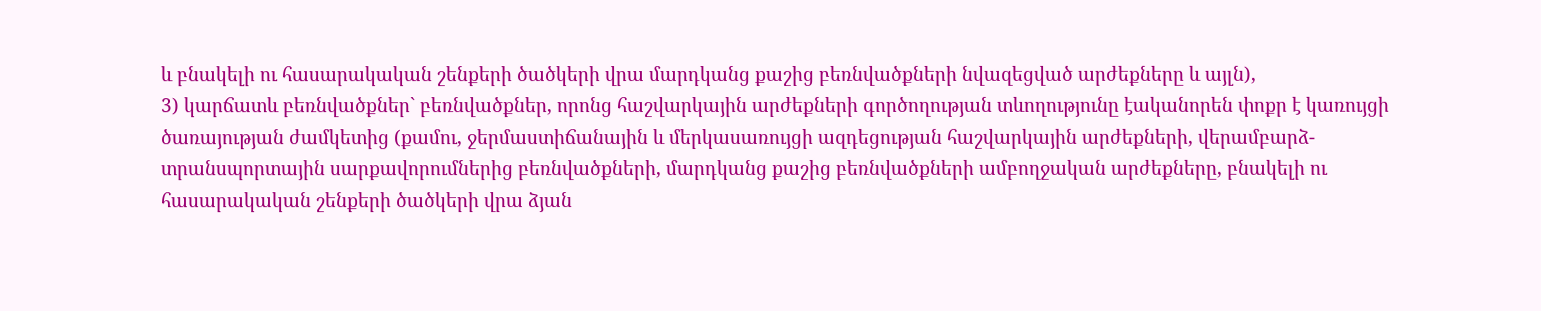և բնակելի ու հասարակական շենքերի ծածկերի վրա մարդկանց քաշից բեռնվածքների նվազեցված արժեքները և այլն),
3) կարճատև բեռնվածքներ` բեռնվածքներ, որոնց հաշվարկային արժեքների գործողության տևողությունը էականորեն փոքր է կառույցի ծառայության ժամկետից (քամու, ջերմաստիճանային և մերկասառույցի ազդեցության հաշվարկային արժեքների, վերամբարձ-տրանսպորտային սարքավորումներից բեռնվածքների, մարդկանց քաշից բեռնվածքների ամբողջական արժեքները, բնակելի ու հասարակական շենքերի ծածկերի վրա ձյան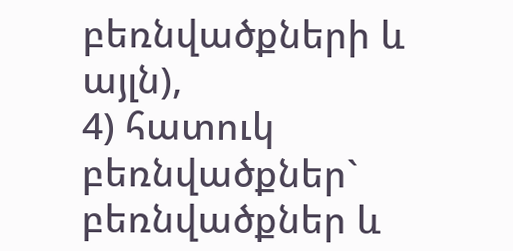բեռնվածքների և այլն),
4) հատուկ բեռնվածքներ` բեռնվածքներ և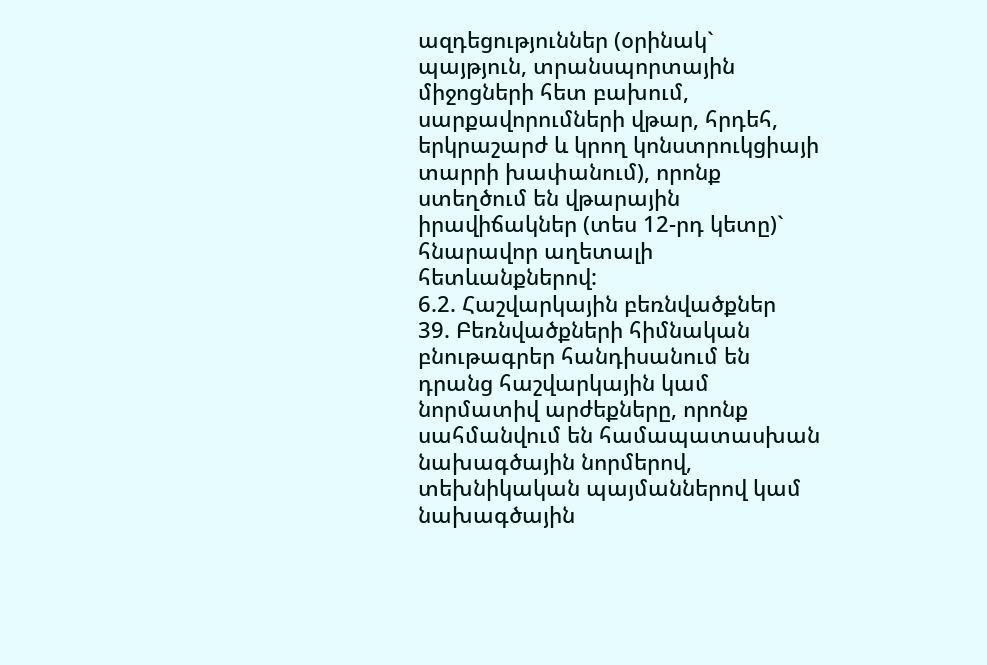ազդեցություններ (օրինակ` պայթյուն, տրանսպորտային միջոցների հետ բախում, սարքավորումների վթար, հրդեհ, երկրաշարժ և կրող կոնստրուկցիայի տարրի խափանում), որոնք ստեղծում են վթարային իրավիճակներ (տես 12-րդ կետը)` հնարավոր աղետալի հետևանքներով:
6.2. Հաշվարկային բեռնվածքներ
39. Բեռնվածքների հիմնական բնութագրեր հանդիսանում են դրանց հաշվարկային կամ նորմատիվ արժեքները, որոնք սահմանվում են համապատասխան նախագծային նորմերով, տեխնիկական պայմաններով կամ նախագծային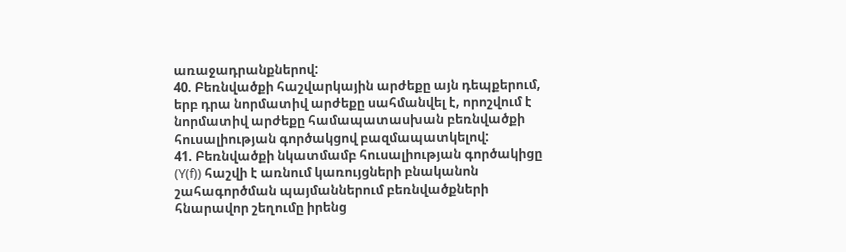առաջադրանքներով:
40. Բեռնվածքի հաշվարկային արժեքը այն դեպքերում, երբ դրա նորմատիվ արժեքը սահմանվել է, որոշվում է նորմատիվ արժեքը համապատասխան բեռնվածքի հուսալիության գործակցով բազմապատկելով:
41. Բեռնվածքի նկատմամբ հուսալիության գործակիցը (Y(f)) հաշվի է առնում կառույցների բնականոն շահագործման պայմաններում բեռնվածքների հնարավոր շեղումը իրենց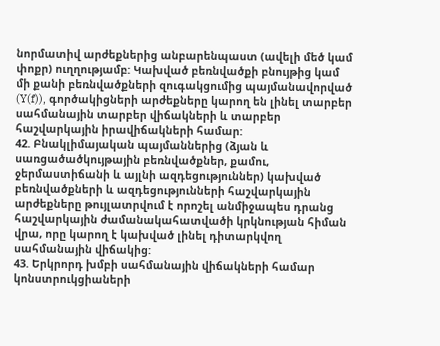նորմատիվ արժեքներից անբարենպաստ (ավելի մեծ կամ փոքր) ուղղությամբ: Կախված բեռնվածքի բնույթից կամ մի քանի բեռնվածքների զուգակցումից պայմանավորված (Y(f)), գործակիցների արժեքները կարող են լինել տարբեր սահմանային տարբեր վիճակների և տարբեր հաշվարկային իրավիճակների համար:
42. Բնակլիմայական պայմաններից (ձյան և սառցածածկույթային բեռնվածքներ, քամու, ջերմաստիճանի և այլնի ազդեցություններ) կախված բեռնվածքների և ազդեցությունների հաշվարկային արժեքները թույլատրվում է որոշել անմիջապես դրանց հաշվարկային ժամանակահատվածի կրկնության հիման վրա, որը կարող է կախված լինել դիտարկվող սահմանային վիճակից:
43. Երկրորդ խմբի սահմանային վիճակների համար կոնստրուկցիաների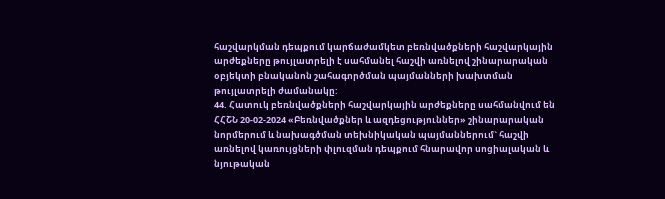հաշվարկման դեպքում կարճաժամկետ բեռնվածքների հաշվարկային արժեքները թույլատրելի է սահմանել հաշվի առնելով շինարարական օբյեկտի բնականոն շահագործման պայմանների խախտման թույլատրելի ժամանակը:
44. Հատուկ բեռնվածքների հաշվարկային արժեքները սահմանվում են ՀՀՇՆ 20-02-2024 «Բեռնվածքներ և ազդեցություններ» շինարարական նորմերում և նախագծման տեխնիկական պայմաններում` հաշվի առնելով կառույցների փլուզման դեպքում հնարավոր սոցիալական և նյութական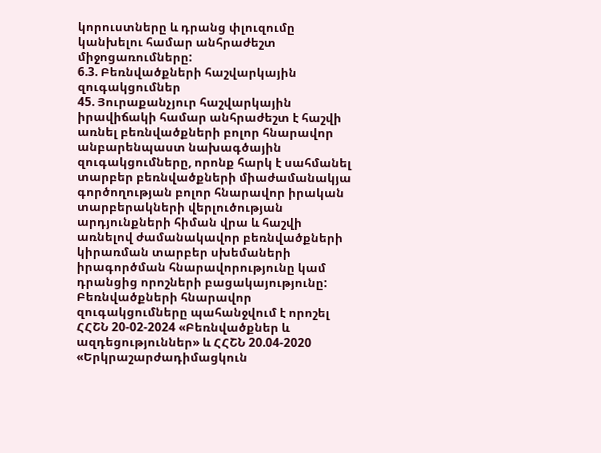կորուստները և դրանց փլուզումը կանխելու համար անհրաժեշտ միջոցառումները:
6.3. Բեռնվածքների հաշվարկային զուգակցումներ
45. Յուրաքանչյուր հաշվարկային իրավիճակի համար անհրաժեշտ է հաշվի առնել բեռնվածքների բոլոր հնարավոր անբարենպաստ նախագծային զուգակցումները, որոնք հարկ է սահմանել տարբեր բեռնվածքների միաժամանակյա գործողության բոլոր հնարավոր իրական տարբերակների վերլուծության արդյունքների հիման վրա և հաշվի առնելով ժամանակավոր բեռնվածքների կիրառման տարբեր սխեմաների իրագործման հնարավորությունը կամ դրանցից որոշների բացակայությունը: Բեռնվածքների հնարավոր զուգակցումները պահանջվում է որոշել ՀՀՇՆ 20-02-2024 «Բեռնվածքներ և ազդեցություններ» և ՀՀՇՆ 20.04-2020 «Երկրաշարժադիմացկուն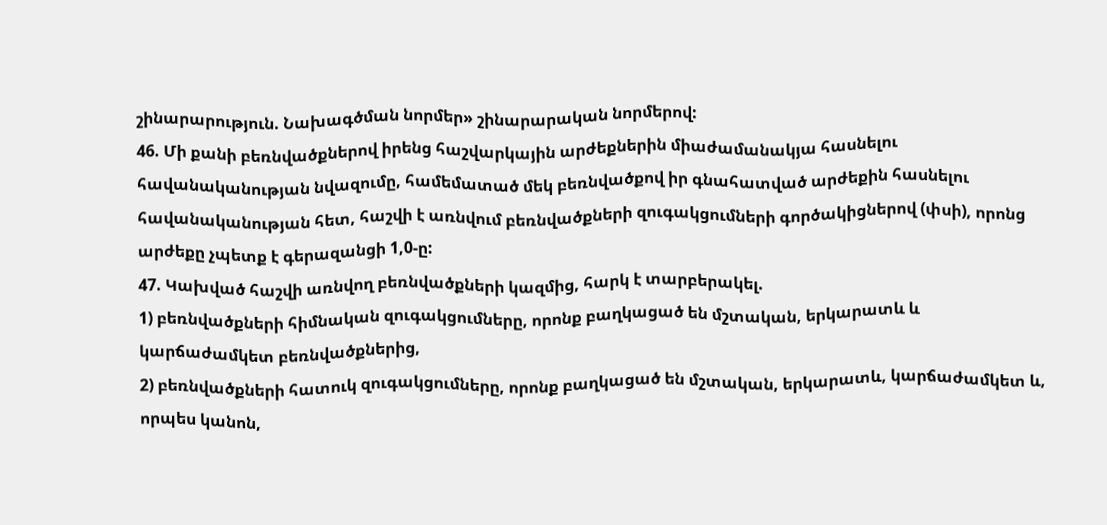շինարարություն. Նախագծման նորմեր» շինարարական նորմերով:
46. Մի քանի բեռնվածքներով իրենց հաշվարկային արժեքներին միաժամանակյա հասնելու հավանականության նվազումը, համեմատած մեկ բեռնվածքով իր գնահատված արժեքին հասնելու հավանականության հետ, հաշվի է առնվում բեռնվածքների զուգակցումների գործակիցներով (փսի), որոնց արժեքը չպետք է գերազանցի 1,0-ը:
47. Կախված հաշվի առնվող բեռնվածքների կազմից, հարկ է տարբերակել.
1) բեռնվածքների հիմնական զուգակցումները, որոնք բաղկացած են մշտական, երկարատև և կարճաժամկետ բեռնվածքներից,
2) բեռնվածքների հատուկ զուգակցումները, որոնք բաղկացած են մշտական, երկարատև, կարճաժամկետ և, որպես կանոն,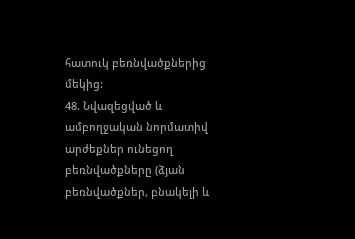հատուկ բեռնվածքներից մեկից:
48. Նվազեցված և ամբողջական նորմատիվ արժեքներ ունեցող բեռնվածքները (ձյան բեռնվածքներ, բնակելի և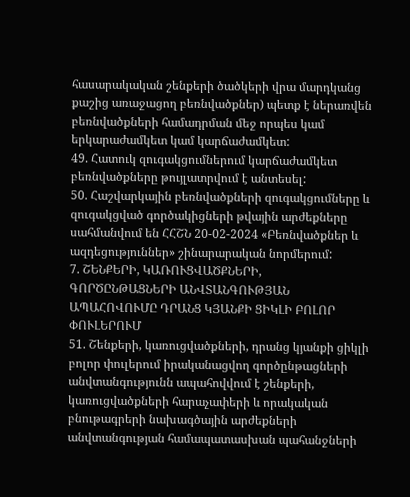հասարակական շենքերի ծածկերի վրա մարդկանց քաշից առաջացող բեռնվածքներ) պետք է ներառվեն բեռնվածքների համադրման մեջ որպես կամ երկարաժամկետ կամ կարճաժամկետ:
49. Հատուկ զուգակցումներում կարճաժամկետ բեռնվածքները թույլատրվում է անտեսել:
50. Հաշվարկային բեռնվածքների զուգակցումները և զուգակցված գործակիցների թվային արժեքները սահմանվում են ՀՀՇՆ 20-02-2024 «Բեռնվածքներ և ազդեցություններ» շինարարական նորմերում:
7. ՇԵՆՔԵՐԻ, ԿԱՌՈՒՑՎԱԾՔՆԵՐԻ, ԳՈՐԾԸՆԹԱՑՆԵՐԻ ԱՆՎՏԱՆԳՈՒԹՅԱՆ ԱՊԱՀՈՎՈՒՄԸ ԴՐԱՆՑ ԿՅԱՆՔԻ ՑԻԿԼԻ ԲՈԼՈՐ ՓՈՒԼԵՐՈՒՄ
51. Շենքերի, կառուցվածքների, դրանց կյանքի ցիկլի բոլոր փուլերում իրականացվող գործընթացների անվտանգությունն ապահովվում է շենքերի, կառուցվածքների հարաչափերի և որակական բնութագրերի նախագծային արժեքների անվտանգության համապատասխան պահանջների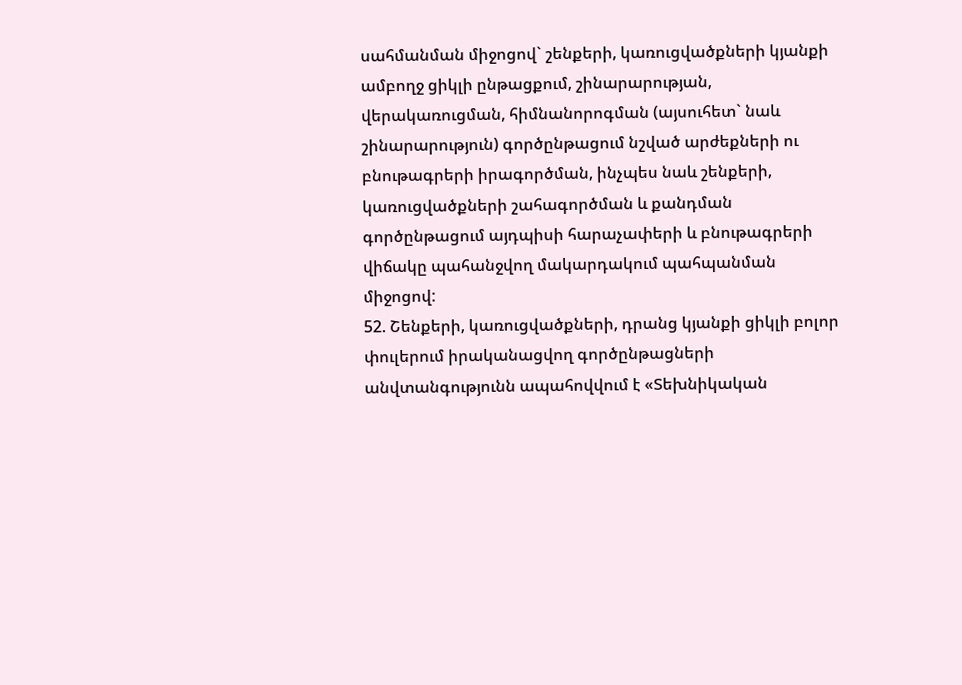սահմանման միջոցով` շենքերի, կառուցվածքների կյանքի ամբողջ ցիկլի ընթացքում, շինարարության, վերակառուցման, հիմնանորոգման (այսուհետ` նաև շինարարություն) գործընթացում նշված արժեքների ու բնութագրերի իրագործման, ինչպես նաև շենքերի, կառուցվածքների շահագործման և քանդման գործընթացում այդպիսի հարաչափերի և բնութագրերի վիճակը պահանջվող մակարդակում պահպանման միջոցով:
52. Շենքերի, կառուցվածքների, դրանց կյանքի ցիկլի բոլոր փուլերում իրականացվող գործընթացների անվտանգությունն ապահովվում է «Տեխնիկական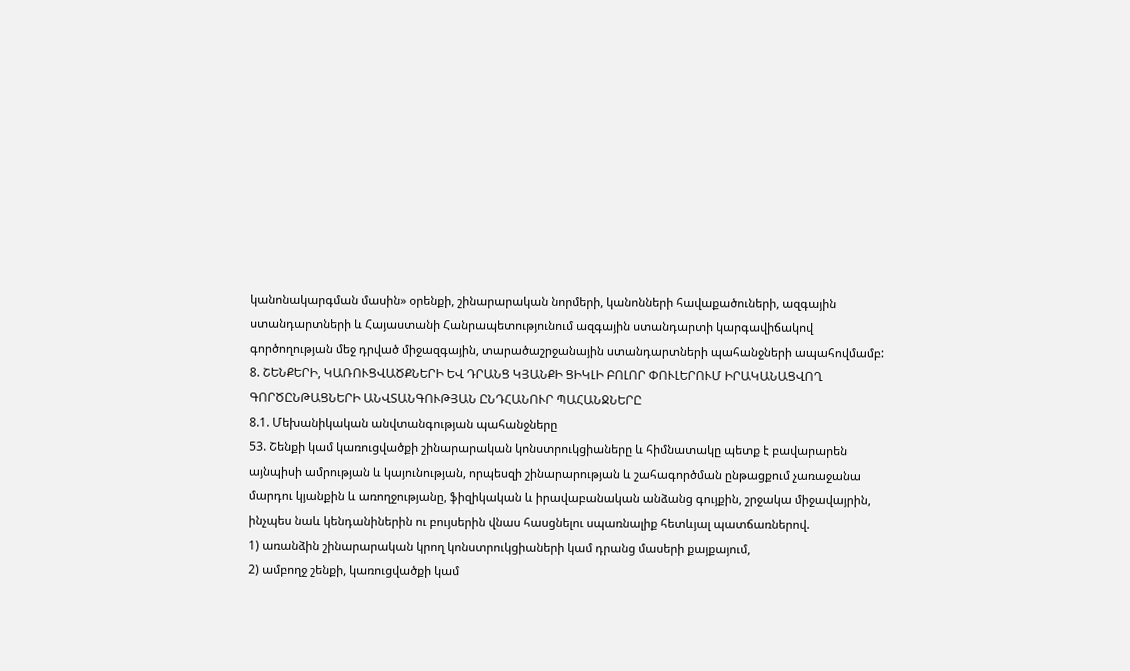կանոնակարգման մասին» օրենքի, շինարարական նորմերի, կանոնների հավաքածուների, ազգային ստանդարտների և Հայաստանի Հանրապետությունում ազգային ստանդարտի կարգավիճակով գործողության մեջ դրված միջազգային, տարածաշրջանային ստանդարտների պահանջների ապահովմամբ:
8. ՇԵՆՔԵՐԻ, ԿԱՌՈՒՑՎԱԾՔՆԵՐԻ ԵՎ ԴՐԱՆՑ ԿՅԱՆՔԻ ՑԻԿԼԻ ԲՈԼՈՐ ՓՈՒԼԵՐՈՒՄ ԻՐԱԿԱՆԱՑՎՈՂ ԳՈՐԾԸՆԹԱՑՆԵՐԻ ԱՆՎՏԱՆԳՈՒԹՅԱՆ ԸՆԴՀԱՆՈՒՐ ՊԱՀԱՆՋՆԵՐԸ
8.1. Մեխանիկական անվտանգության պահանջները
53. Շենքի կամ կառուցվածքի շինարարական կոնստրուկցիաները և հիմնատակը պետք է բավարարեն այնպիսի ամրության և կայունության, որպեսզի շինարարության և շահագործման ընթացքում չառաջանա մարդու կյանքին և առողջությանը, ֆիզիկական և իրավաբանական անձանց գույքին, շրջակա միջավայրին, ինչպես նաև կենդանիներին ու բույսերին վնաս հասցնելու սպառնալիք հետևյալ պատճառներով.
1) առանձին շինարարական կրող կոնստրուկցիաների կամ դրանց մասերի քայքայում,
2) ամբողջ շենքի, կառուցվածքի կամ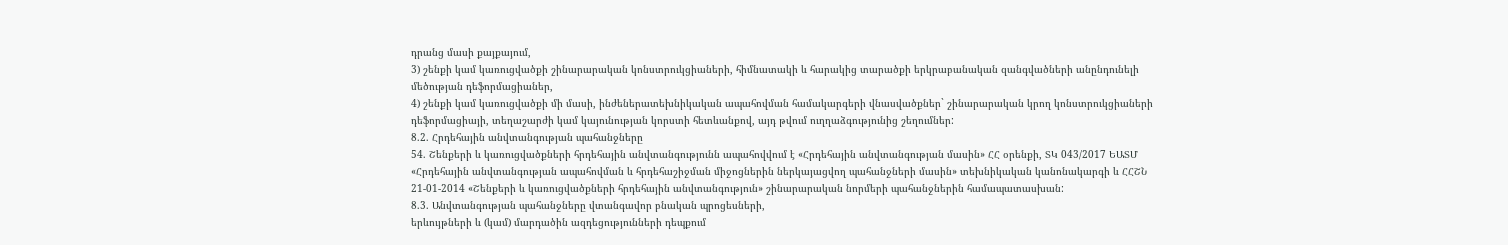դրանց մասի քայքայում,
3) շենքի կամ կառուցվածքի շինարարական կոնստրուկցիաների, հիմնատակի և հարակից տարածքի երկրաբանական զանգվածների անընդունելի մեծության դեֆորմացիաներ,
4) շենքի կամ կառուցվածքի մի մասի, ինժեներատեխնիկական ապահովման համակարգերի վնասվածքներ` շինարարական կրող կոնստրուկցիաների դեֆորմացիայի, տեղաշարժի կամ կայունության կորստի հետևանքով, այդ թվում ուղղաձգությունից շեղումներ:
8.2. Հրդեհային անվտանգության պահանջները
54. Շենքերի և կառուցվածքների հրդեհային անվտանգությունն ապահովվում է «Հրդեհային անվտանգության մասին» ՀՀ օրենքի, ՏԿ 043/2017 ԵԱՏՄ «Հրդեհային անվտանգության ապահովման և հրդեհաշիջման միջոցներին ներկայացվող պահանջների մասին» տեխնիկական կանոնակարգի և ՀՀՇՆ 21-01-2014 «Շենքերի և կառուցվածքների հրդեհային անվտանգություն» շինարարական նորմերի պահանջներին համապատասխան:
8.3. Անվտանգության պահանջները վտանգավոր բնական պրոցեսների,
երևույթների և (կամ) մարդածին ազդեցությունների դեպքում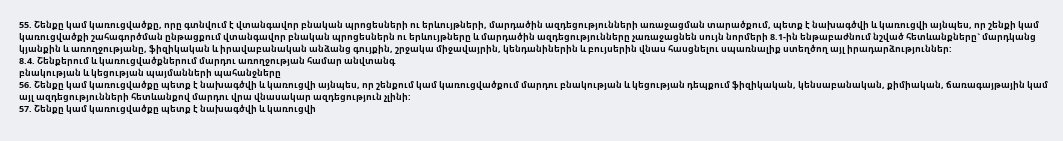55. Շենքը կամ կառուցվածքը, որը գտնվում է վտանգավոր բնական պրոցեսների ու երևույթների, մարդածին ազդեցությունների առաջացման տարածքում, պետք է նախագծվի և կառուցվի այնպես, որ շենքի կամ կառուցվածքի շահագործման ընթացքում վտանգավոր բնական պրոցեսներն ու երևույթները և մարդածին ազդեցությունները չառաջացնեն սույն նորմերի 8.1-ին ենթաբաժնում նշված հետևանքները` մարդկանց կյանքին և առողջությանը, ֆիզիկական և իրավաբանական անձանց գույքին, շրջակա միջավայրին, կենդանիներին և բույսերին վնաս հասցնելու սպառնալիք ստեղծող այլ իրադարձություններ:
8.4. Շենքերում և կառուցվածքներում մարդու առողջության համար անվտանգ
բնակության և կեցության պայմանների պահանջները
56. Շենքը կամ կառուցվածքը պետք է նախագծվի և կառուցվի այնպես, որ շենքում կամ կառուցվածքում մարդու բնակության և կեցության դեպքում ֆիզիկական, կենսաբանական, քիմիական, ճառագայթային կամ այլ ազդեցությունների հետևանքով մարդու վրա վնասակար ազդեցություն չլինի:
57. Շենքը կամ կառուցվածքը պետք է նախագծվի և կառուցվի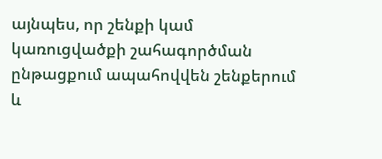այնպես, որ շենքի կամ կառուցվածքի շահագործման ընթացքում ապահովվեն շենքերում և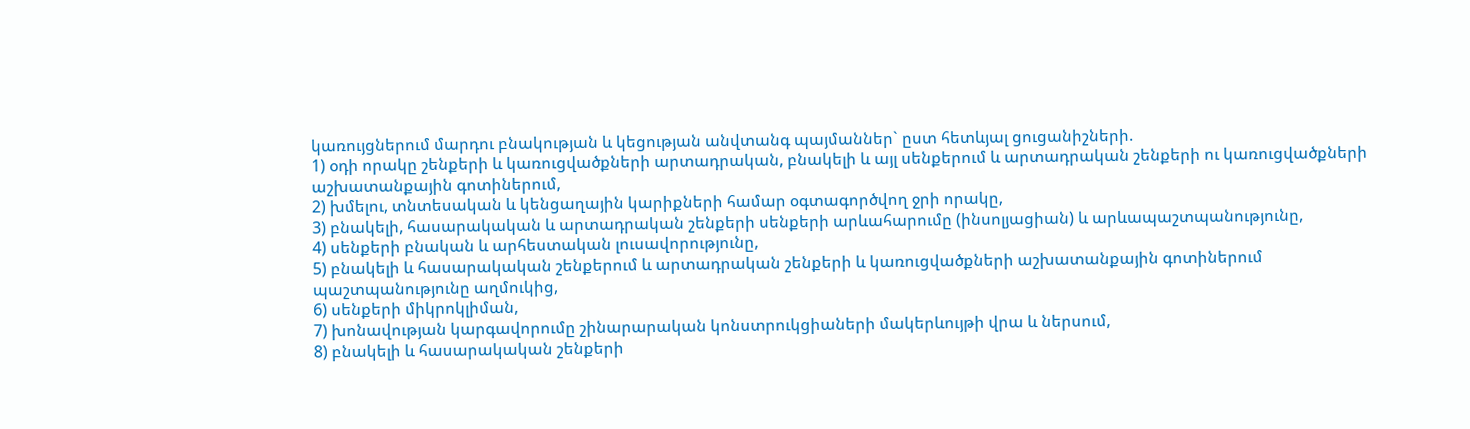կառույցներում մարդու բնակության և կեցության անվտանգ պայմաններ` ըստ հետևյալ ցուցանիշների.
1) օդի որակը շենքերի և կառուցվածքների արտադրական, բնակելի և այլ սենքերում և արտադրական շենքերի ու կառուցվածքների աշխատանքային գոտիներում,
2) խմելու, տնտեսական և կենցաղային կարիքների համար օգտագործվող ջրի որակը,
3) բնակելի, հասարակական և արտադրական շենքերի սենքերի արևահարումը (ինսոլյացիան) և արևապաշտպանությունը,
4) սենքերի բնական և արհեստական լուսավորությունը,
5) բնակելի և հասարակական շենքերում և արտադրական շենքերի և կառուցվածքների աշխատանքային գոտիներում պաշտպանությունը աղմուկից,
6) սենքերի միկրոկլիման,
7) խոնավության կարգավորումը շինարարական կոնստրուկցիաների մակերևույթի վրա և ներսում,
8) բնակելի և հասարակական շենքերի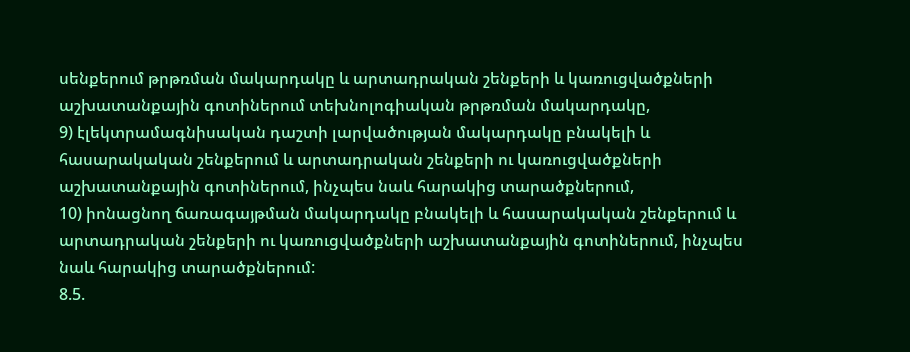սենքերում թրթռման մակարդակը և արտադրական շենքերի և կառուցվածքների աշխատանքային գոտիներում տեխնոլոգիական թրթռման մակարդակը,
9) էլեկտրամագնիսական դաշտի լարվածության մակարդակը բնակելի և հասարակական շենքերում և արտադրական շենքերի ու կառուցվածքների աշխատանքային գոտիներում, ինչպես նաև հարակից տարածքներում,
10) իոնացնող ճառագայթման մակարդակը բնակելի և հասարակական շենքերում և արտադրական շենքերի ու կառուցվածքների աշխատանքային գոտիներում, ինչպես նաև հարակից տարածքներում:
8.5.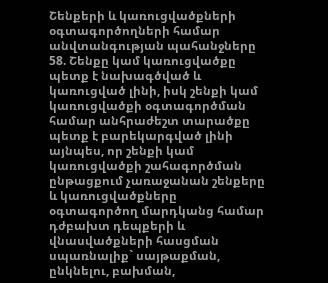Շենքերի և կառուցվածքների օգտագործողների համար
անվտանգության պահանջները
58. Շենքը կամ կառուցվածքը պետք է նախագծված և կառուցված լինի, իսկ շենքի կամ կառուցվածքի օգտագործման համար անհրաժեշտ տարածքը պետք է բարեկարգված լինի այնպես, որ շենքի կամ կառուցվածքի շահագործման ընթացքում չառաջանան շենքերը և կառուցվածքները օգտագործող մարդկանց համար դժբախտ դեպքերի և վնասվածքների հասցման սպառնալիք` սայթաքման, ընկնելու, բախման,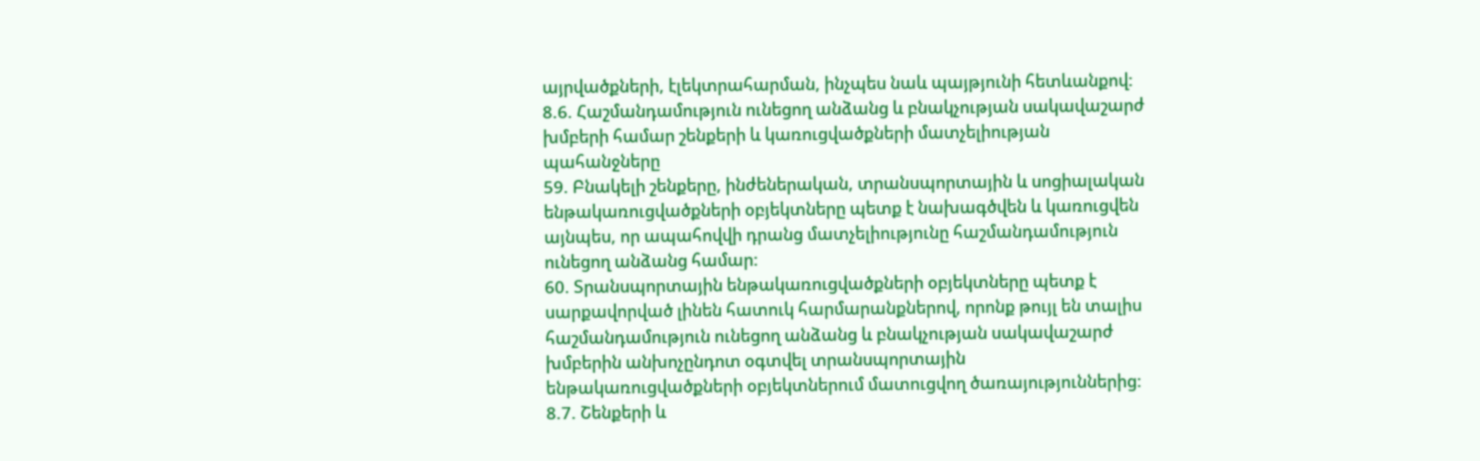այրվածքների, էլեկտրահարման, ինչպես նաև պայթյունի հետևանքով:
8.6. Հաշմանդամություն ունեցող անձանց և բնակչության սակավաշարժ
խմբերի համար շենքերի և կառուցվածքների մատչելիության պահանջները
59. Բնակելի շենքերը, ինժեներական, տրանսպորտային և սոցիալական ենթակառուցվածքների օբյեկտները պետք է նախագծվեն և կառուցվեն այնպես, որ ապահովվի դրանց մատչելիությունը հաշմանդամություն ունեցող անձանց համար:
60. Տրանսպորտային ենթակառուցվածքների օբյեկտները պետք է սարքավորված լինեն հատուկ հարմարանքներով, որոնք թույլ են տալիս հաշմանդամություն ունեցող անձանց և բնակչության սակավաշարժ խմբերին անխոչընդոտ օգտվել տրանսպորտային ենթակառուցվածքների օբյեկտներում մատուցվող ծառայություններից:
8.7. Շենքերի և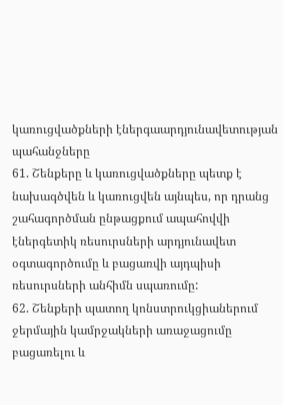կառուցվածքների էներգաարդյունավետության պահանջները
61. Շենքերը և կառուցվածքները պետք է նախագծվեն և կառուցվեն այնպես, որ դրանց շահագործման ընթացքում ապահովվի էներգետիկ ռեսուրսների արդյունավետ օգտագործումը և բացառվի այդպիսի ռեսուրսների անհիմն սպառումը:
62. Շենքերի պատող կոնստրուկցիաներում ջերմային կամրջակների առաջացումը բացառելու և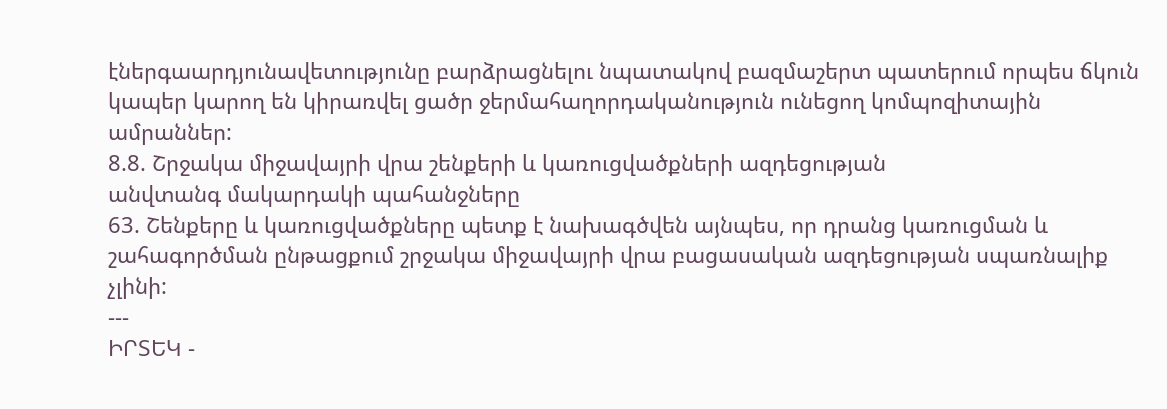էներգաարդյունավետությունը բարձրացնելու նպատակով բազմաշերտ պատերում որպես ճկուն կապեր կարող են կիրառվել ցածր ջերմահաղորդականություն ունեցող կոմպոզիտային ամրաններ:
8.8. Շրջակա միջավայրի վրա շենքերի և կառուցվածքների ազդեցության
անվտանգ մակարդակի պահանջները
63. Շենքերը և կառուցվածքները պետք է նախագծվեն այնպես, որ դրանց կառուցման և շահագործման ընթացքում շրջակա միջավայրի վրա բացասական ազդեցության սպառնալիք չլինի:
---
ԻՐՏԵԿ -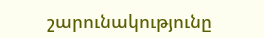շարունակությունը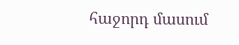հաջորդ մասում